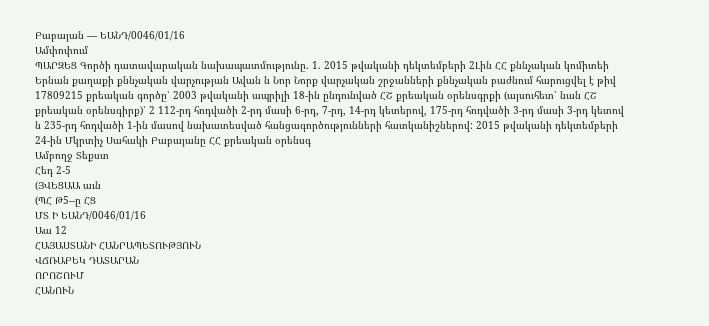Բաբայան — ԵԱՆԴ/0046/01/16
Ամփոփում
ՊԱՐԶԵՑ Գործի դատավարական նախապատմությունը. 1. 2015 թվականի դեկտեմբերի 2Լին ՀՀ քննչական կոմիտեի Երնան քաղաքի քննչական վարչության Ավան ն Նոր Նորք վարչական շրջանների քննչական բաժնում հարուցվել է թիվ 17809215 քրեական գործը՝ 2003 թվականի ապրիլի 18-ին ընդունված ՀՇ քրեական օրենսգրքի (այսուհետ՝ նան ՀՇ քրեական օրենսգիրք)՝ 2 112-րդ հոդվածի 2-րդ մասի 6-րդ, 7-րդ, 14-րդ կետերով, 175-րդ հոդվածի 3-րդ մասի 3-րդ կետով ն 235-րդ հոդվածի 1-ին մասով նախատեսված հանցագործությունների հատկանիշներով: 2015 թվականի դեկտեմբերի 24-ին Մկրտիչ Սահակի Բաբայանը ՀՀ քրեական օրենսգ
Ամբողջ Տեքստ
Հեդ 2-5
(ՅՎԵՑԱԱ աւն
(ՊՀ Թ5--ը ՀՑ
ՄՏ Ի ԵԱՆԴ/0046/01/16
Աա 12
ՀԱՅԱՍՏԱՆԻ ՀԱՆՐԱՊԵՏՈՒԹՅՈՒՆ
ՎՃՌԱԲԵԿ ԴԱՏԱՐԱՆ
ՈՐՈՇՈՒՄ
ՀԱՆՈՒՆ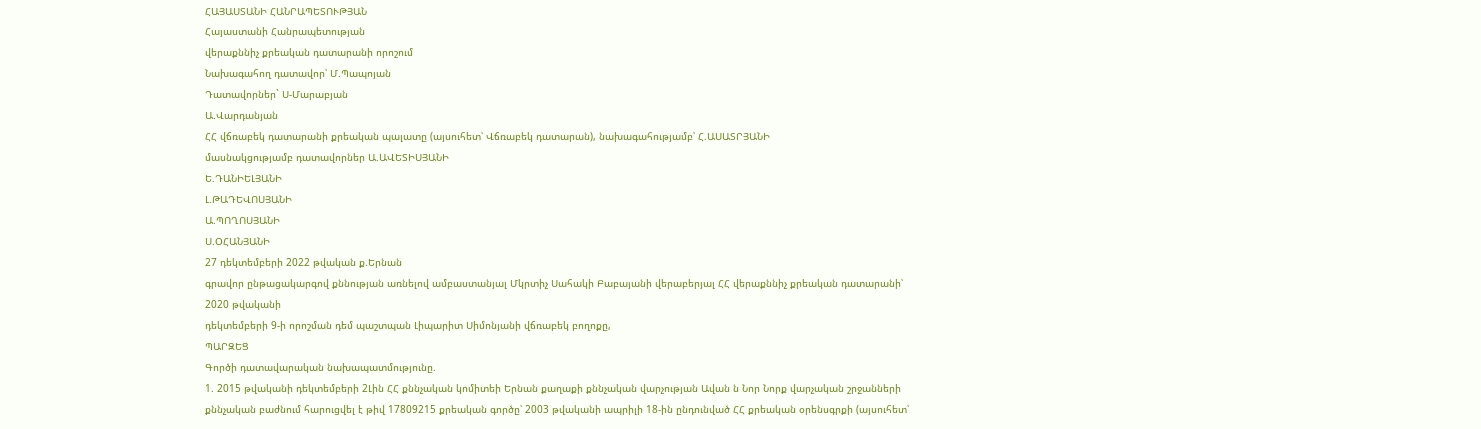ՀԱՅԱՍՏԱՆԻ ՀԱՆՐԱՊԵՏՈՒԹՅԱՆ
Հայաստանի Հանրապետության
վերաքննիչ քրեական դատարանի որոշում
Նախագահող դատավոր՝ Մ.Պապոյան
Դատավորներ` Ս-Մարաբյան
Ա.Վարդանյան
ՀՀ վճռաբեկ դատարանի քրեական պալատը (այսուհետ՝ Վճռաբեկ դատարան), նախագահությամբ՝ Հ.ԱՍԱՏՐՅԱՆԻ
մասնակցությամբ դատավորներ Ա.ԱՎԵՏԻՍՅԱՆԻ
Ե.ԴԱՆԻԵԼՅԱՆԻ
Լ.ԹԱԴԵՎՈՍՅԱՆԻ
Ա.ՊՈՂՈՍՅԱՆԻ
Ս.ՕՀԱՆՅԱՆԻ
27 դեկտեմբերի 2022 թվական ք.Երնան
գրավոր ընթացակարգով քննության առնելով ամբաստանյալ Մկրտիչ Սահակի Բաբայանի վերաբերյալ ՀՀ վերաքննիչ քրեական դատարանի՝ 2020 թվականի
դեկտեմբերի 9-ի որոշման դեմ պաշտպան Լիպարիտ Սիմոնյանի վճռաբեկ բողոքը,
ՊԱՐԶԵՑ
Գործի դատավարական նախապատմությունը.
1. 2015 թվականի դեկտեմբերի 2Լին ՀՀ քննչական կոմիտեի Երնան քաղաքի քննչական վարչության Ավան ն Նոր Նորք վարչական շրջանների քննչական բաժնում հարուցվել է թիվ 17809215 քրեական գործը՝ 2003 թվականի ապրիլի 18-ին ընդունված ՀՀ քրեական օրենսգրքի (այսուհետ՝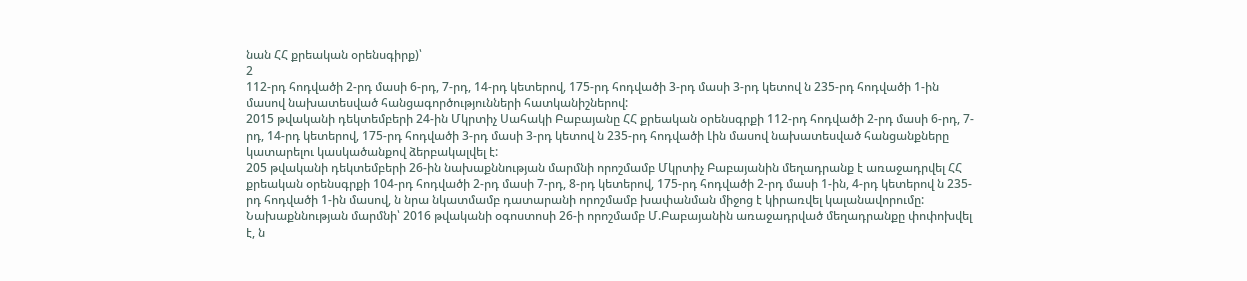նան ՀՀ քրեական օրենսգիրք)՝
2
112-րդ հոդվածի 2-րդ մասի 6-րդ, 7-րդ, 14-րդ կետերով, 175-րդ հոդվածի 3-րդ մասի 3-րդ կետով ն 235-րդ հոդվածի 1-ին մասով նախատեսված հանցագործությունների հատկանիշներով:
2015 թվականի դեկտեմբերի 24-ին Մկրտիչ Սահակի Բաբայանը ՀՀ քրեական օրենսգրքի 112-րդ հոդվածի 2-րդ մասի 6-րդ, 7-րդ, 14-րդ կետերով, 175-րդ հոդվածի 3-րդ մասի 3-րդ կետով ն 235-րդ հոդվածի Լին մասով նախատեսված հանցանքները կատարելու կասկածանքով ձերբակալվել է:
205 թվականի դեկտեմբերի 26-ին նախաքննության մարմնի որոշմամբ Մկրտիչ Բաբայանին մեղադրանք է առաջադրվել ՀՀ քրեական օրենսգրքի 104-րդ հոդվածի 2-րդ մասի 7-րդ, 8-րդ կետերով, 175-րդ հոդվածի 2-րդ մասի 1-ին, 4-րդ կետերով ն 235-րդ հոդվածի 1-ին մասով, ն նրա նկատմամբ դատարանի որոշմամբ խափանման միջոց է կիրառվել կալանավորումը:
Նախաքննության մարմնի՝ 2016 թվականի օգոստոսի 26-ի որոշմամբ Մ.Բաբայանին առաջադրված մեղադրանքը փոփոխվել է, ն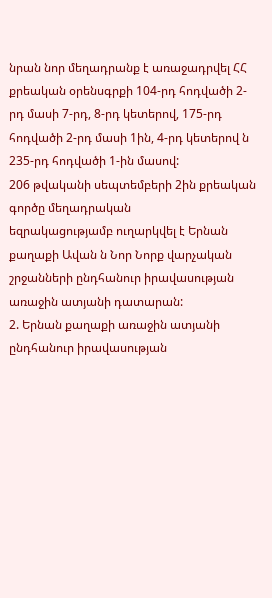նրան նոր մեղադրանք է առաջադրվել ՀՀ քրեական օրենսգրքի 104-րդ հոդվածի 2-րդ մասի 7-րդ, 8-րդ կետերով, 175-րդ հոդվածի 2-րդ մասի 1ին, 4-րդ կետերով ն 235-րդ հոդվածի 1-ին մասով:
206 թվականի սեպտեմբերի 2ին քրեական գործը մեղադրական
եզրակացությամբ ուղարկվել է Երնան քաղաքի Ավան ն Նոր Նորք վարչական շրջանների ընդհանուր իրավասության առաջին ատյանի դատարան:
2. Երնան քաղաքի առաջին ատյանի ընդհանուր իրավասության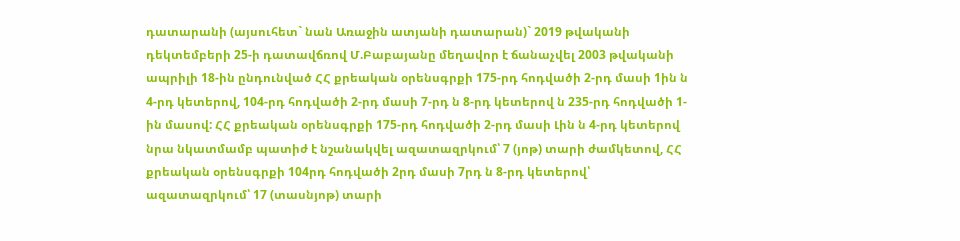դատարանի (այսուհետ` նան Առաջին ատյանի դատարան)` 2019 թվականի դեկտեմբերի 25-ի դատավճռով Մ.Բաբայանը մեղավոր է ճանաչվել 2003 թվականի ապրիլի 18-ին ընդունված ՀՀ քրեական օրենսգրքի 175-րդ հոդվածի 2-րդ մասի 1ին ն 4-րդ կետերով, 104-րդ հոդվածի 2-րդ մասի 7-րդ ն 8-րդ կետերով ն 235-րդ հոդվածի 1-ին մասով: ՀՀ քրեական օրենսգրքի 175-րդ հոդվածի 2-րդ մասի Լին ն 4-րդ կետերով նրա նկատմամբ պատիժ է նշանակվել ազատազրկում՝ 7 (յոթ) տարի ժամկետով, ՀՀ քրեական օրենսգրքի 104րդ հոդվածի 2րդ մասի 7րդ ն 8-րդ կետերով՝ ազատազրկում՝ 17 (տասնյոթ) տարի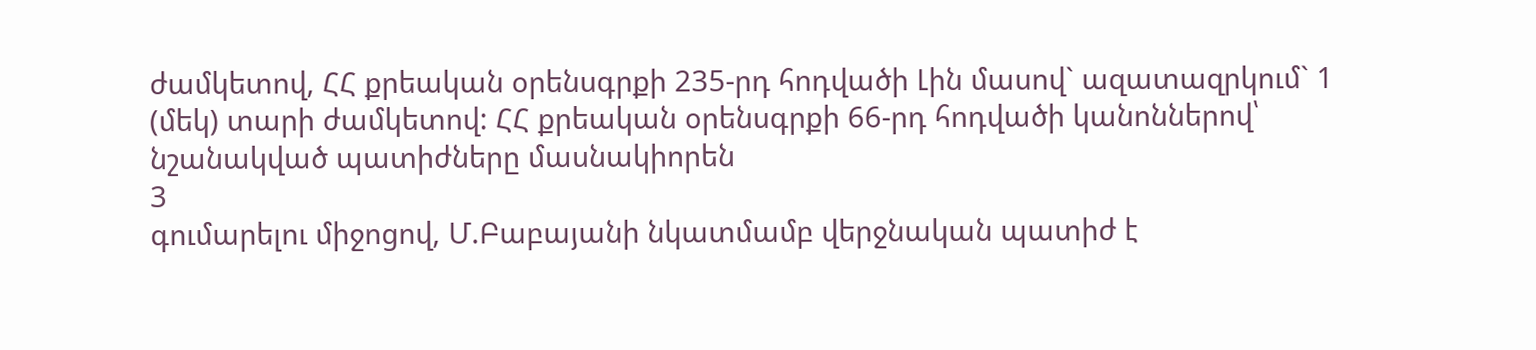ժամկետով, ՀՀ քրեական օրենսգրքի 235-րդ հոդվածի Լին մասով` ազատազրկում` 1 (մեկ) տարի ժամկետով: ՀՀ քրեական օրենսգրքի 66-րդ հոդվածի կանոններով՝ նշանակված պատիժները մասնակիորեն
3
գումարելու միջոցով, Մ.Բաբայանի նկատմամբ վերջնական պատիժ է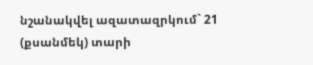նշանակվել ազատազրկում` 21 (քսանմեկ) տարի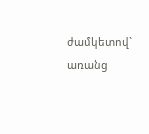ժամկետով` առանց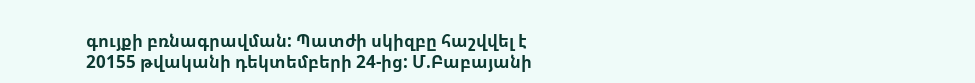գույքի բռնագրավման: Պատժի սկիզբը հաշվվել է 20155 թվականի դեկտեմբերի 24-ից: Մ.Բաբայանի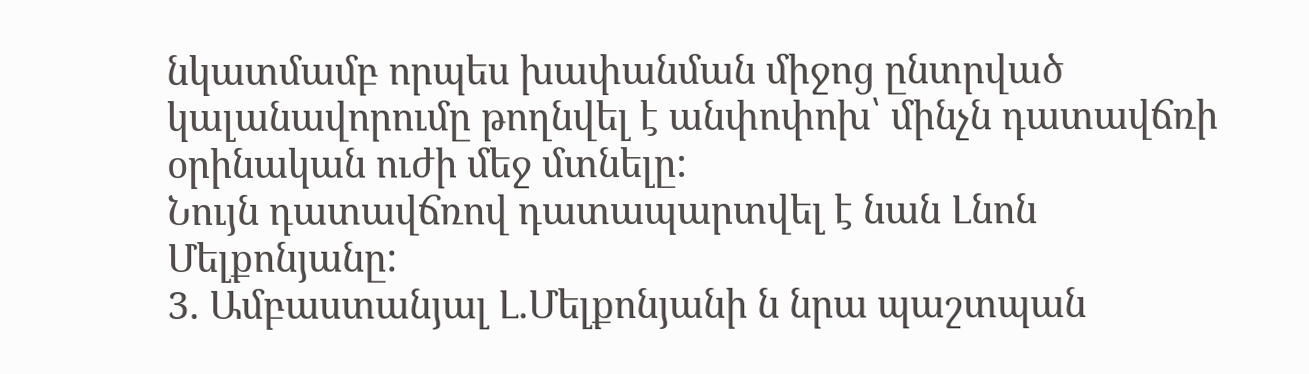նկատմամբ որպես խափանման միջոց ընտրված կալանավորումը թողնվել է անփոփոխ՝ մինչն դատավճռի օրինական ուժի մեջ մտնելը:
Նույն դատավճռով դատապարտվել է նան Լնոն Մելքոնյանը:
3. Ամբաստանյալ Լ.Մելքոնյանի ն նրա պաշտպան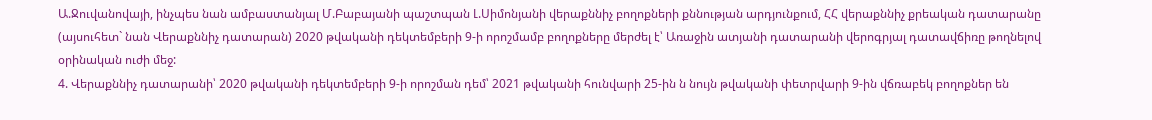Ա.Ջուվանովայի, ինչպես նան ամբաստանյալ Մ.Բաբայանի պաշտպան Լ.Սիմոնյանի վերաքննիչ բողոքների քննության արդյունքում, ՀՀ վերաքննիչ քրեական դատարանը (այսուհետ` նան Վերաքննիչ դատարան) 2020 թվականի դեկտեմբերի 9-ի որոշմամբ բողոքները մերժել է՝ Առաջին ատյանի դատարանի վերոգրյալ դատավճիռը թողնելով օրինական ուժի մեջ:
4. Վերաքննիչ դատարանի՝ 2020 թվականի դեկտեմբերի 9-ի որոշման դեմ՝ 2021 թվականի հունվարի 25-ին ն նույն թվականի փետրվարի 9-ին վճռաբեկ բողոքներ են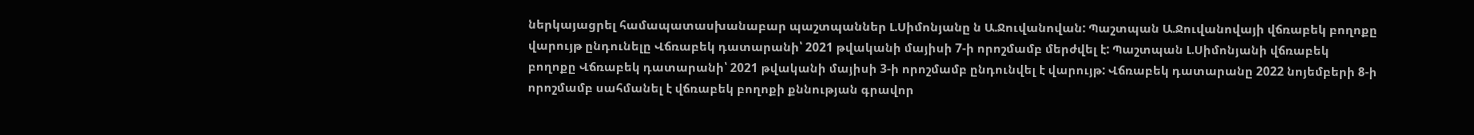ներկայացրել համապատասխանաբար պաշտպաններ Լ.Սիմոնյանը ն Ա.Ջուվանովան: Պաշտպան Ա.Ջուվանովայի վճռաբեկ բողոքը վարույթ ընդունելը Վճռաբեկ դատարանի՝ 2021 թվականի մայիսի 7-ի որոշմամբ մերժվել է: Պաշտպան Լ.Սիմոնյանի վճռաբեկ բողոքը Վճռաբեկ դատարանի՝ 2021 թվականի մայիսի 3-ի որոշմամբ ընդունվել է վարույթ: Վճռաբեկ դատարանը 2022 նոյեմբերի 8-ի որոշմամբ սահմանել է վճռաբեկ բողոքի քննության գրավոր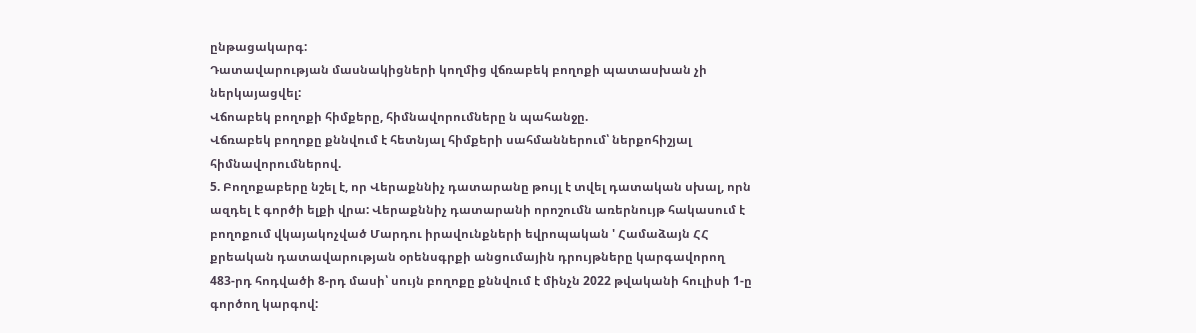ընթացակարգ:
Դատավարության մասնակիցների կողմից վճռաբեկ բողոքի պատասխան չի ներկայացվել:
Վճոաբեկ բողոքի հիմքերը, հիմնավորումները ն պահանջը.
Վճռաբեկ բողոքը քննվում է հետնյալ հիմքերի սահմաններում՝ ներքոհիշյալ հիմնավորումներով.
5. Բողոքաբերը նշել է, որ Վերաքննիչ դատարանը թույլ է տվել դատական սխալ, որն ազդել է գործի ելքի վրա: Վերաքննիչ դատարանի որոշումն առերնույթ հակասում է բողոքում վկայակոչված Մարդու իրավունքների եվրոպական ' Համաձայն ՀՀ քրեական դատավարության օրենսգրքի անցումային դրույթները կարգավորող 483-րդ հոդվածի 8-րդ մասի՝ սույն բողոքը քննվում է մինչն 2022 թվականի հուլիսի 1-ը գործող կարգով: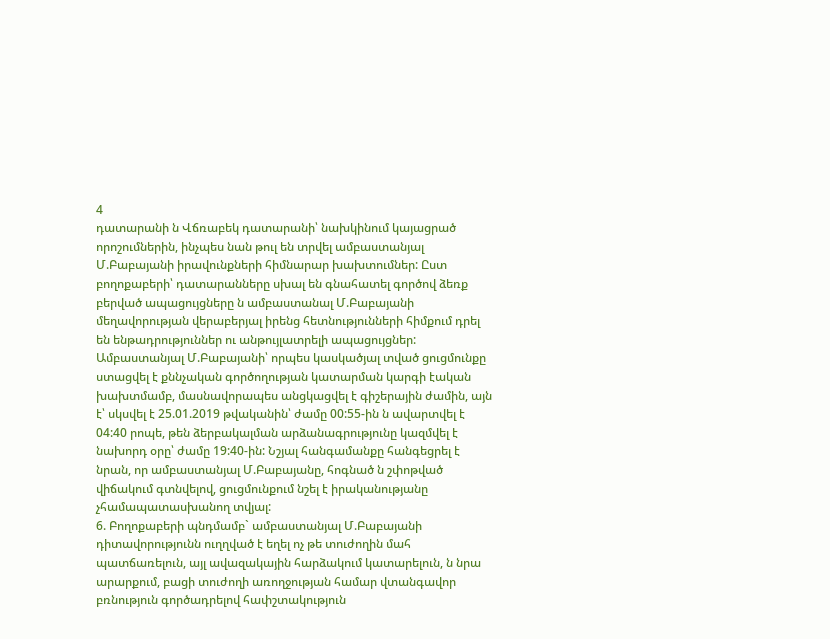4
դատարանի ն Վճռաբեկ դատարանի՝ նախկինում կայացրած որոշումներին, ինչպես նան թուլ են տրվել ամբաստանյալ Մ.Բաբայանի իրավունքների հիմնարար խախտումներ: Ըստ բողոքաբերի՝ դատարանները սխալ են գնահատել գործով ձեռք բերված ապացույցները ն ամբաստանալ Մ.Բաբայանի մեղավորության վերաբերյալ իրենց հետնությունների հիմքում դրել են ենթադրություններ ու անթույլատրելի ապացույցներ: Ամբաստանյալ Մ.Բաբայանի՝ որպես կասկածյալ տված ցուցմունքը ստացվել է քննչական գործողության կատարման կարգի էական խախտմամբ, մասնավորապես անցկացվել է գիշերային ժամին, այն է՝ սկսվել է 25.01.2019 թվականին՝ ժամը 00:55-ին ն ավարտվել է 04:40 րոպե, թեն ձերբակալման արձանագրությունը կազմվել է նախորդ օրը՝ ժամը 19:40-ին: Նշյալ հանգամանքը հանգեցրել է նրան, որ ամբաստանյալ Մ.Բաբայանը, հոգնած ն շփոթված վիճակում գտնվելով, ցուցմունքում նշել է իրականությանը չհամապատասխանող տվյալ:
6. Բողոքաբերի պնդմամբ` ամբաստանյալ Մ.Բաբայանի դիտավորությունն ուղղված է եղել ոչ թե տուժողին մահ պատճառելուն, այլ ավազակային հարձակում կատարելուն, ն նրա արարքում, բացի տուժողի առողջության համար վտանգավոր բռնություն գործադրելով հափշտակություն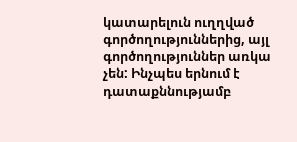կատարելուն ուղղված գործողություններից, այլ գործողություններ առկա չեն: Ինչպես երնում է դատաքննությամբ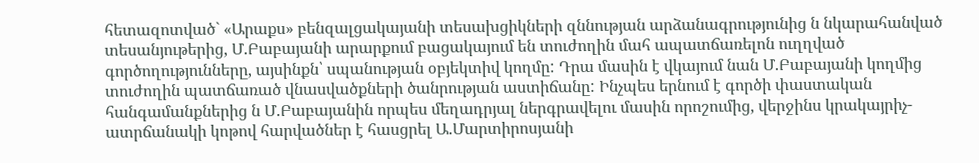հետազոտված` «Արաքս» բենզալցակայանի տեսախցիկների զննության արձանագրությունից ն նկարահանված տեսանյութերից, Մ.Բաբայանի արարքում բացակայում են տուժողին մահ ապատճառելոն ուղղված գործողությունները, այսինքն՝ սպանության օբյեկտիվ կողմը: Դրա մասին է վկայում նան Մ.Բաբայանի կողմից տուժողին պատճառած վնասվածքների ծանրության աստիճանը: Ինչպես երնում է գործի փաստական հանգամանքներից ն Մ.Բաբայանին որպես մեղադրյալ ներգրավելու մասին որոշումից, վերջինս կրակայրիչ-ատրճանակի կոթով հարվածներ է հասցրել Ա.Մարտիրոսյանի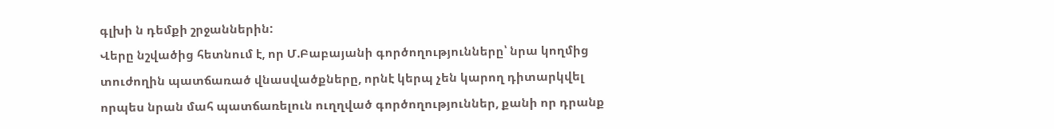գլխի ն դեմքի շրջաններին:
Վերը նշվածից հետնում է, որ Մ.Բաբայանի գործողությունները՝ նրա կողմից տուժողին պատճառած վնասվածքները, որնէ կերպ չեն կարող դիտարկվել որպես նրան մահ պատճառելուն ուղղված գործողություններ, քանի որ դրանք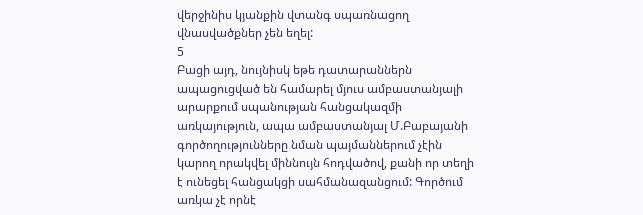վերջինիս կյանքին վտանգ սպառնացող վնասվածքներ չեն եղել:
5
Բացի այդ, նույնիսկ եթե դատարաններն ապացուցված են համարել մյուս ամբաստանյալի արարքում սպանության հանցակազմի առկայություն, ապա ամբաստանյալ Մ.Բաբայանի գործողությունները նման պայմաններում չէին կարող որակվել միննույն հոդվածով, քանի որ տեղի է ունեցել հանցակցի սահմանազանցում: Գործում առկա չէ որնէ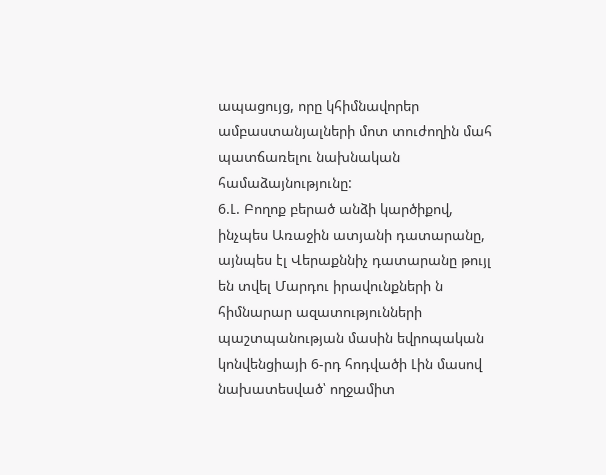ապացույց, որը կհիմնավորեր ամբաստանյալների մոտ տուժողին մահ պատճառելու նախնական համաձայնությունը:
6.Լ. Բողոք բերած անձի կարծիքով, ինչպես Առաջին ատյանի դատարանը, այնպես էլ Վերաքննիչ դատարանը թույլ են տվել Մարդու իրավունքների ն հիմնարար ազատությունների պաշտպանության մասին եվրոպական կոնվենցիայի 6-րդ հոդվածի Լին մասով նախատեսված՝ ողջամիտ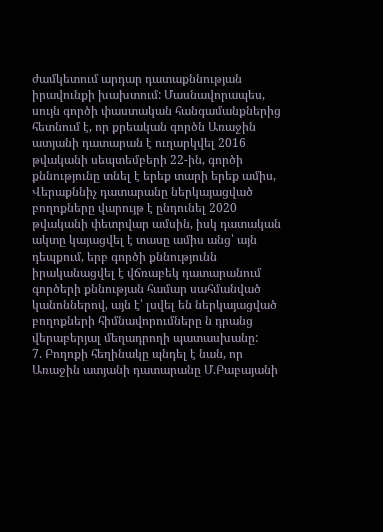ժամկետում արդար դատաքննության իրավունքի խախտում: Մասնավորապես, սույն գործի փաստական հանգամանքներից հետնում է, որ քրեական գործն Առաջին ատյանի դատարան է ուղարկվել 2016 թվականի սեպտեմբերի 22-ին, գործի քննությունը տնել է երեք տարի երեք ամիս, Վերաքննիչ դատարանը ներկայացված բողոքները վարույթ է ընդունել 2020 թվականի փետրվար ամսին, իսկ դատական ակտը կայացվել է տասը ամիս անց՝ այն դեպքում, երբ գործի քննությունն իրականացվել է վճռաբեկ դատարանում գործերի քննության համար սահմանված կանոններով, այն է՝ լսվել են ներկայացված բողոքների հիմնավորումները ն դրանց վերաբերյալ մեղադրողի պատասխանը:
7. Բողոքի հեղինակը պնդել է նան, որ Առաջին ատյանի դատարանը Մ.Բաբայանի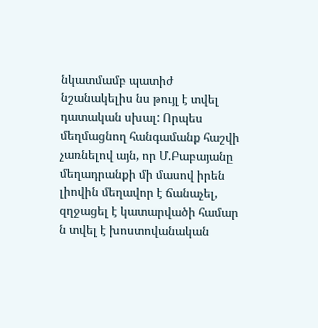նկատմամբ պատիժ նշանակելիս նս թույլ է տվել դատական սխալ: Որպես մեղմացնող հանգամանք հաշվի չառնելով այն, որ Մ.Բաբայանը մեղադրանքի մի մասով իրեն լիովին մեղավոր է ճանաչել, զղջացել է կատարվածի համար ն տվել է խոստովանական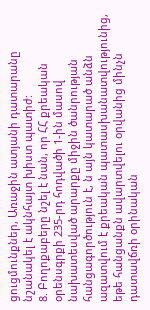ցուցմունքներ, Առաջին ատյանի դատարանը նշանակել է ակնհայտ խիստ պատիժ:
8. Բողոքաբերը նշել է նան, որ ՀՀ քրեական օրենսգրքի 235-րդ հոդվածի 1-ին մասով նախատեսված արարքը միջին ծանրության հանցագործություն է, ն այն կատարած անձն ազատվում է քրեական պատասխանատվությունից, եթե հանցանքն ավարտվելու օրվանից մինչն դատավճռի օրինական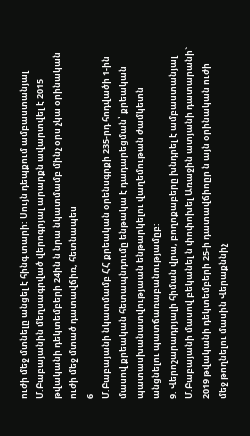ուժի մեջ մտնելը անցել է հինգ տարի: Սույն դեպքում ամբաստանյալ Մ.Բաբայանին մեղսագրված վերոգրյալ արարքն ավարտվել է 2015 թվականի դեկտեմբերի 24ին ն նրա նկատմամբ մինչ օրս չկա օրինական ուժի մեջ մտած դատավճիռ, հետնապես
6
Մ.Բաբայանի նկատմամբ ՀՀ քրեական օրենսգրքի 235-րդ հոդվածի 1-ին մասով քրեական հետապնդումը ենթակա է դադարեցման՝ քրեական
պատասխանատվությաան ենթարկելու վաղեմութան ժամկետն անցնելու պատճառաբանությամըբ:
9. Վերոշարադրյալի հիման վրա, բողոքաբերը խնդրել է ամբաստանյալ Մ.Բաբայանի մասով բեկանել ն փոփոխել Առաջին ատյանի դատարանի` 2019 թվականի դեկտեմբերի 25-ի դատավճիոըր ն այն օրինական ուժի մեջ թողնելու մասին Վերաքննիչ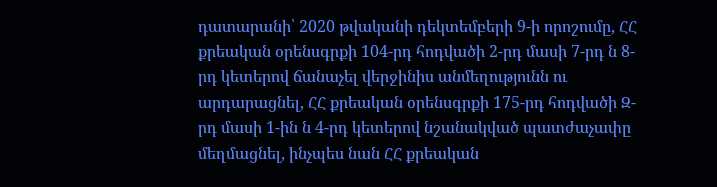դատարանի՝ 2020 թվականի դեկտեմբերի 9-ի որոշումը, ՀՀ քրեական օրենսգրքի 104-րդ հոդվածի 2-րդ մասի 7-րդ ն 8-րդ կետերով ճանաչել վերջինիս անմեղությունն ու արդարացնել, ՀՀ քրեական օրենսգրքի 175-րդ հոդվածի Զ-րդ մասի 1-ին ն 4-րդ կետերով նշանակված պատժաչափը մեղմացնել, ինչպես նան ՀՀ քրեական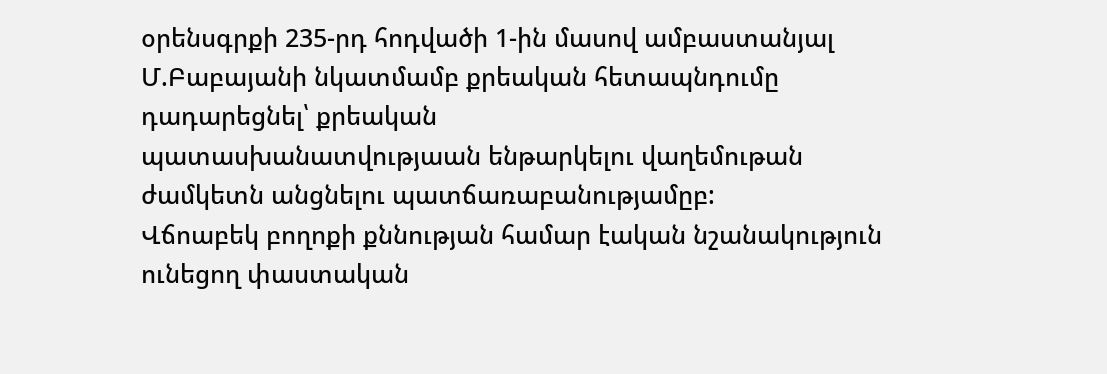օրենսգրքի 235-րդ հոդվածի 1-ին մասով ամբաստանյալ Մ.Բաբայանի նկատմամբ քրեական հետապնդումը դադարեցնել՝ քրեական
պատասխանատվությաան ենթարկելու վաղեմութան ժամկետն անցնելու պատճառաբանությամըբ:
Վճոաբեկ բողոքի քննության համար էական նշանակություն ունեցող փաստական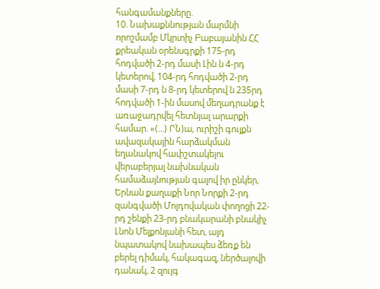հանգամանքները.
10. Նախաքննության մարմնի որոշմամբ Մկրտիչ Բաբայանին ՀՀ քրեական օրենսգրքի 175-րդ հոդվածի 2-րդ մասի Լին ն 4-րդ կետերով, 104-րդ հոդվածի 2-րդ մասի 7-րդ ն 8-րդ կետերով ն 235րդ հոդվածի 1-ին մասով մեղադրանք է առաջադրվել հետնյալ արարքի համար. «(...) ՐՆ)ա, ուրիշի գույքն ավազակային հարձակման եղանակով հափշտակելու վերաբերյալ նախնական համաձայնության գալով իր ընկեր, Երնան քաղաքի Նոր Նորքի 2-րդ զանգվածի Մոլդովական փողոցի 22-րդ շենքի 23-րդ բնակարանի բնակիչ Լնոն Մելքոնյանի հետ, այդ նպատակով նախապես ձեռք են բերել դիմակ, հակագազ, ներծալովի դանակ, 2 զույգ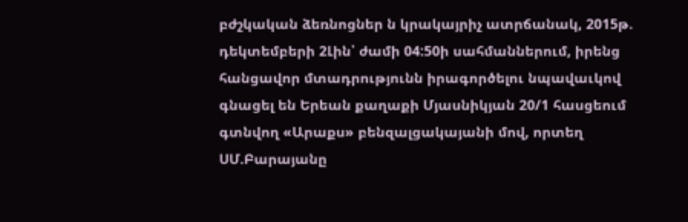բժշկական ձեռնոցներ ն կրակայրիչ ատրճանակ, 2015թ. դեկտեմբերի 2Լին՝ ժամի 04:50ի սահմաններում, իրենց հանցավոր մտադրությունն իրագործելու նպավաւկով գնացել են Երեան քաղաքի Մյասնիկյան 20/1 հասցեում գտնվող «Արաքս» բենզալցակայանի մով, որտեղ ՍՄ.Բարայանը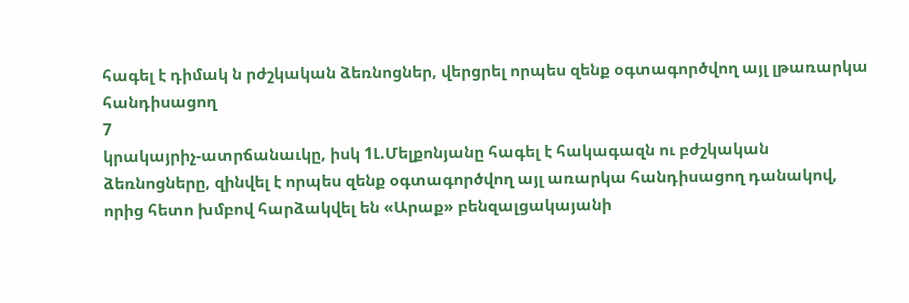հագել է դիմակ ն րժշկական ձեռնոցներ, վերցրել որպես զենք օգտագործվող այլ լթառարկա հանդիսացող
7
կրակայրիչ-ատրճանաւկը, իսկ 1Լ.Մելքոնյանը հագել է հակագազն ու բժշկական ձեռնոցները, զինվել է որպես զենք օգտագործվող այլ առարկա հանդիսացող դանակով, որից հետո խմբով հարձակվել են «Արաք» բենզալցակայանի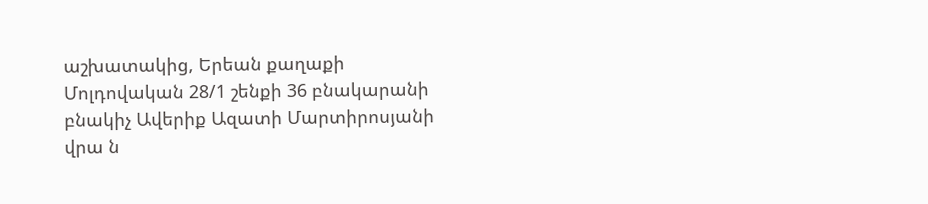աշխատակից, Երեան քաղաքի Մոլդովական 28/1 շենքի 36 բնակարանի բնակիչ Ավերիք Ազատի Մարտիրոսյանի վրա ն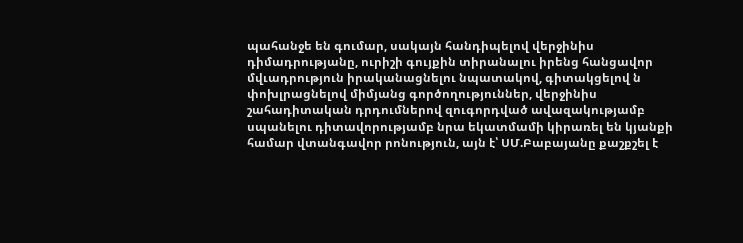պահանջե են գումար, սակայն հանդիպելով վերջինիս դիմադրությանը, ուրիշի գույքին տիրանալու իրենց հանցավոր մվւադրություն իրականացնելու նպատակով, գիտակցելով ն փոխլրացնելով միմյանց գործողություններ, վերջինիս շահադիտական դրդումներով զուգորդված ավազակությամբ սպանելու դիտավորությամբ նրա եկատմամի կիրառել են կյանքի համար վտանգավոր րոնություն, այն է՝ ՍՄ.Բաբայանը քաշքշել է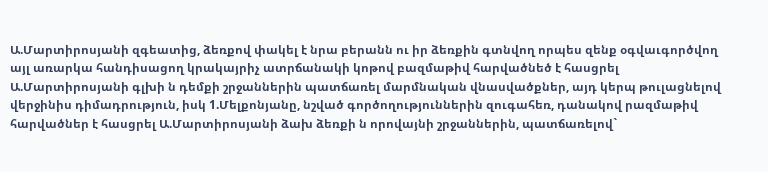Ա.Մարտիրոսյանի զգեատից, ձեռքով փակել է նրա բերանն ու իր ձեռքին գտնվող որպես զենք օգվաւգործվող այլ առարկա հանդիսացող կրակայրիչ ատրճանակի կոթով բազմաթիվ հարվածնեծ է հասցրել
Ա.Մարտիրոսյանի գլխի ն դեմքի շրջաններին պատճառել մարմնական վնասվածքներ, այդ կերպ թուլացնելով վերջինիս դիմադրություն, իսկ 1.Մելքոնյանը, նշված գործողություններին զուգահեռ, դանակով րազմաթիվ հարվածներ է հասցրել Ա.Մարտիրոսյանի ձախ ձեռքի ն որովայնի շրջաններին, պատճառելով`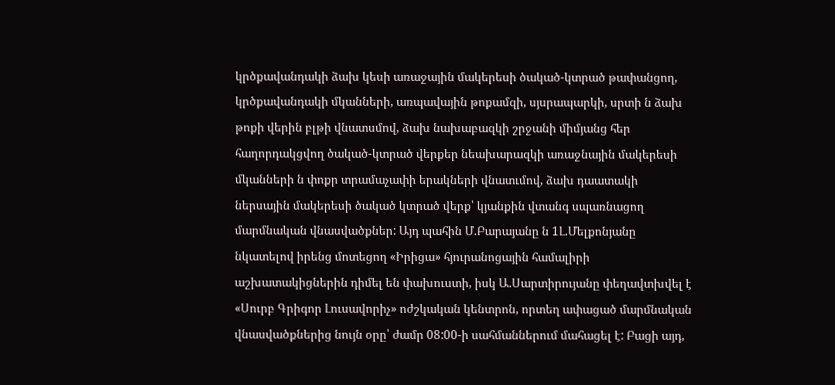կրծքավանդակի ձախ կեսի առաջային մակերեսի ծակած-կտրած թափանցող, կրծքավանդակի մկանների, առպավային թոքամզի, սյսրապարկի, սրտի ն ձախ թոքի վերին բլթի վնատսմով, ձախ նախաբազկի շրջանի միմյանց հեր հաղորդակցվող ծակած-կտրած վերքեր նեախարազկի առաջնային մակերեսի մկանների ն փոքր տրամաչափի երակների վնատւմով, ձախ դաատակի ներսային մակերեսի ծակած կտրած վերք՝ կյանքին վտանգ սպառնացող մարմնական վնասվածքներ: Այդ պահին Մ.Բարայանը ն 1Լ.Մելքոնյանը նկատելով իրենց մոտեցող «Իրիցա» հյուրանոցային համալիրի աշխատակիցներին դիմել են փախուստի, իսկ Ա.Սարտիրույանը փեղավտխվել է «Սուրբ Գրիգոր Լուսավորիչ» ոժշկական կենտրոն, որտեղ ափացած մարմնական վնասվածքներից նույն օրը՝ ժամր 08:00-ի սահմաններում մահացել է: Բացի այդ,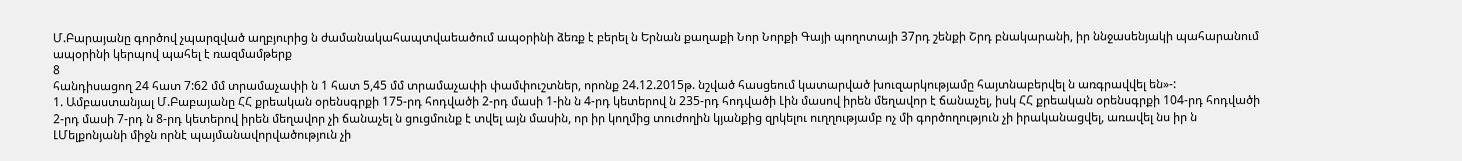Մ.Բարայանը գործով չպարզված աղբյուրից ն ժամանակահապտվաեածում ապօրինի ձեռք է բերել ն Երնան քաղաքի Նոր Նորքի Գայի պողոտայի 37րդ շենքի Շրդ բնակարանի, իր ննջասենյակի պահարանում ապօրինի կերպով պահել է ռազմամթերք
8
հանդիսացող 24 հատ 7:62 մմ տրամաչափի ն 1 հատ 5,45 մմ տրամաչափի փամփուշտներ, որոնք 24.12.2015թ. նշված հասցեում կատարված խուզարկությամը հայտնաբերվել ն առգրավվել են»-:
1. Ամբաստանյալ Մ.Բաբայանը ՀՀ քրեական օրենսգրքի 175-րդ հոդվածի 2-րդ մասի 1-ին ն 4-րդ կետերով ն 235-րդ հոդվածի Լին մասով իրեն մեղավոր է ճանաչել, իսկ ՀՀ քրեական օրենսգրքի 104-րդ հոդվածի 2-րդ մասի 7-րդ ն 8-րդ կետերով իրեն մեղավոր չի ճանաչել ն ցուցմունք է տվել այն մասին, որ իր կողմից տուժողին կյանքից զրկելու ուղղությամբ ոչ մի գործողություն չի իրականացվել, առավել նս իր ն ԼՄելքոնյանի միջն որնէ պայմանավորվածություն չի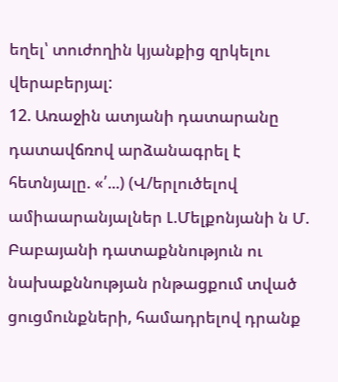եղել՝ տուժողին կյանքից զրկելու վերաբերյալ:
12. Առաջին ատյանի դատարանը դատավճռով արձանագրել է հետնյալը. «՛...) (Վ/երլուծելով ամիաարանյալներ Լ.Մելքոնյանի ն Մ. Բաբայանի դատաքննություն ու նախաքննության րնթացքում տված ցուցմունքների, համադրելով դրանք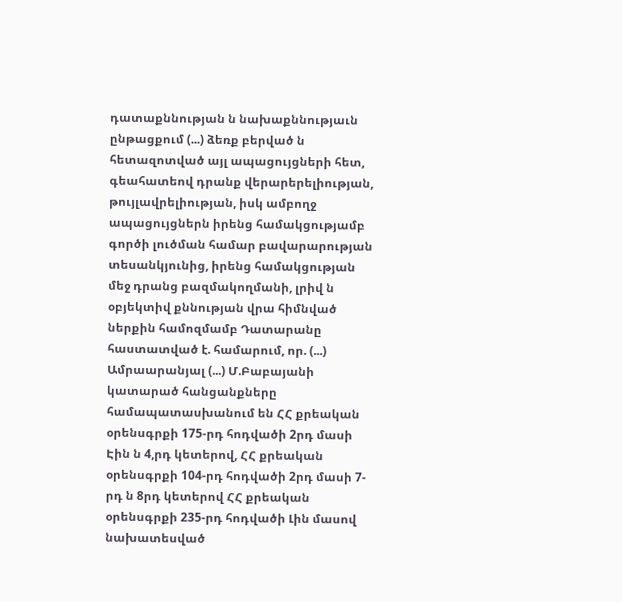դատաքննության ն նախաքննությաւն ընթացքում (...) ձեռք բերված ն հետազոտված այլ ապացույցների հետ, գեահատեով դրանք վերարերելիության, թույլավրելիության, իսկ ամբողջ ապացույցներն իրենց համակցությամբ գործի լուծման համար բավարարության տեսանկյունից, իրենց համակցության մեջ դրանց բազմակողմանի, լրիվ ն օբյեկտիվ քննության վրա հիմնված ներքին համոզմամբ Դատարանը հաստատված է. համարում, որ. (...) Ամրաարանյալ (...) Մ.Բաբայանի կատարած հանցանքները համապատասխանում են ՀՀ քրեական օրենսգրքի 175-րդ հոդվածի 2րդ մասի Էին ն 4,րդ կետերով, ՀՀ քրեական օրենսգրքի 104-րդ հոդվածի 2րդ մասի 7-րդ ն 8րդ կետերով ՀՀ քրեական օրենսգրքի 235-րդ հոդվածի Լին մասով նախատեսված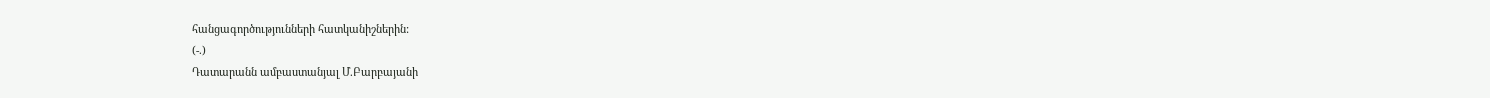հանցագործությունների հատկանիշներին:
(-.)
Դատարանն ամբաստանյալ Մ.Բարբայանի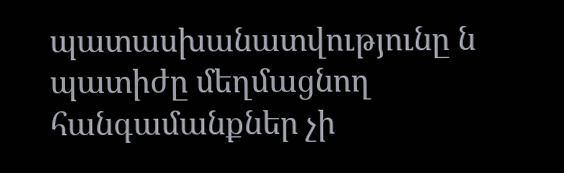պատասխանատվությունը ն
պատիժը մեղմացնող հանգամանքներ չի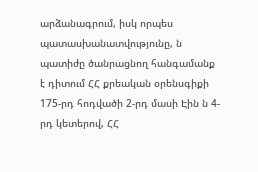արձանագրում, իսկ որպես պատասխանատվությունը, ն պատիժը ծանրացնող հանգամանք է դիտում ՀՀ քրեական օրենսգիքի 175-րդ հոդվածի 2-րդ մասի Էին ն 4-րդ կետերով, ՀՀ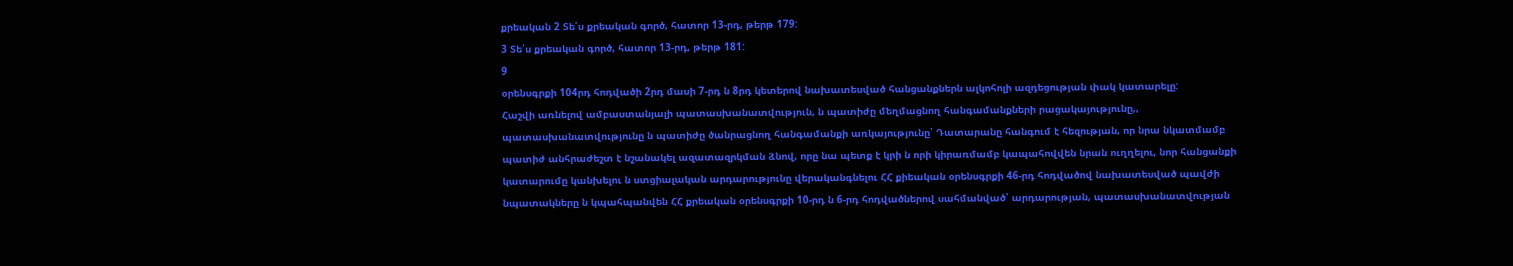քրեական 2 Տե՛ս քրեական գործ, հատոր 13-րդ, թերթ 179:
3 Տե՛ս քրեական գործ, հատոր 13-րդ, թերթ 181:
9
օրենսգրքի 104րդ հոդվածի 2րդ մասի 7-րդ ն 8րդ կետերով նախատեսված հանցանքներն ալկոհոլի ազդեցության փակ կատարելը:
Հաշվի առնելով ամբաստանյալի պատասխանատվություն, ն պատիժը մեղմացնող հանգամանքների րացակայությունը,, պատասխանատվությունը ն պատիժը ծանրացնող հանգամանքի առկայությունը՝ Դատարանը հանգում է հեզության, որ նրա նկատմամբ պատիժ անհրաժեշտ է նշանակել ազատազրկման ձնով, որը նա պետք է կրի ն որի կիրառմամբ կապահովվեն նրան ուղղելու, նոր հանցանքի կատարումը կանխելու ն ստցիալական արդարությունը վերականգնելու ՀՀ քիեական օրենսգրքի 46-րդ հոդվածով նախատեսված պավժի նպատակները ն կպահպանվեն ՀՀ քրեական օրենսգրքի 10-րդ ն 6-րդ հոդվածներով սահմանված՝ արդարության, պատասխանատվության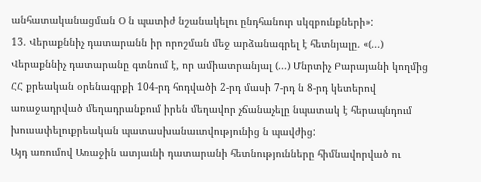անհատականացման Օ ն պատիժ նշանակելու ընդհանուր սկզբունքների»:
13. Վերաքննիչ դատարանն իր որոշման մեջ արձանագրել է հետնյալը. «(...) Վերաքննիչ դատարանը գտնում է, որ ամիատրանյալ (...) Մնրտիչ Բարայանի կողմից ՀՀ քրեական օրենագրքի 104-րդ հոդվածի 2-րդ մասի 7-րդ ն 8-րդ կետերով առաջադրված մեղադրանքում իրեն մեղավոր չճանաչելը նպատակ է հերապնդում խուսափելուքրեական պատասխանաւտվությունից ն պավժից:
Այդ առումով Առաջին ատյաւնի դատարանի հետնությունները հիմնավորված ու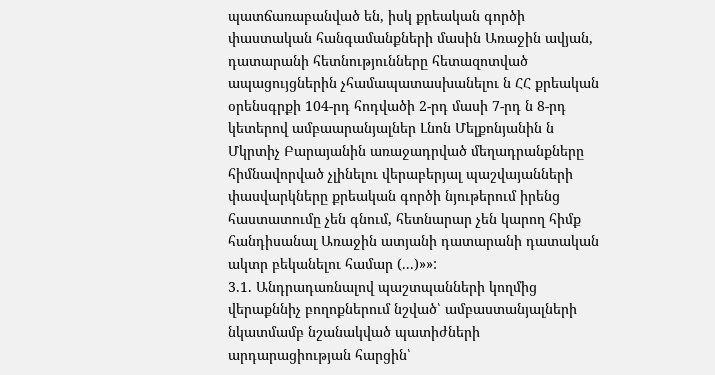պատճառաբանված են, իսկ քրեական գործի փաստական հանգամանքների մասին Առաջին ավյան, դատարանի հետնությունները հետազոտված ապացույցներին չհամապատասխանելու ն ՀՀ քրեական օրենսգրքի 104-րդ հոդվածի 2-րդ մասի 7-րդ ն 8-րդ կետերով ամբաարանյալներ Լնոն Մելքոնյանին ն Մկրտիչ Բարայանին առաջադրված մեղադրանքները հիմնավորված չլինելու վերաբերյալ պաշվայանների փասվարկները քրեական գործի նյութերում իրենց հաստատումը չեն գնում, հետնարար չեն կարող հիմք հանդիսանալ Առաջին ատյանի դատարանի դատական ակտր բեկանելու համար (...)»»:
3.1. Անդրադառնալով պաշտպանների կողմից վերաքննիչ բողոքներում նշված՝ ամբաստանյալների նկատմամբ նշանակված պատիժների
արդարացիության հարցին՝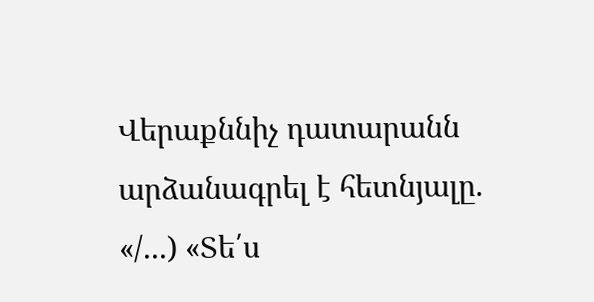Վերաքննիչ դատարանն արձանագրել է հետնյալը. «/...) «Տե՛ս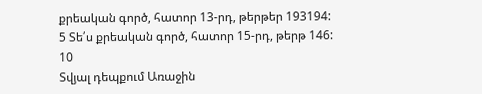քրեական գործ, հատոր 13-րդ, թերթեր 193194:
5 Տե՛ս քրեական գործ, հատոր 15-րդ, թերթ 146:
10
Տվյալ դեպքում Առաջին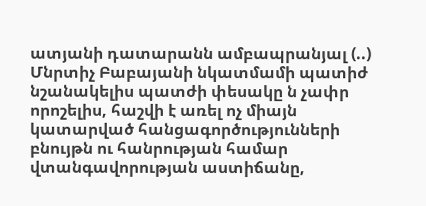ատյանի դատարանն ամբապրանյալ (..) Մնրտիչ Բաբայանի նկատմամի պատիժ նշանակելիս պատժի փեսակը ն չափր որոշելիս, հաշվի է առել ոչ միայն կատարված հանցագործությունների բնույթն ու հանրության համար վտանգավորության աստիճանը,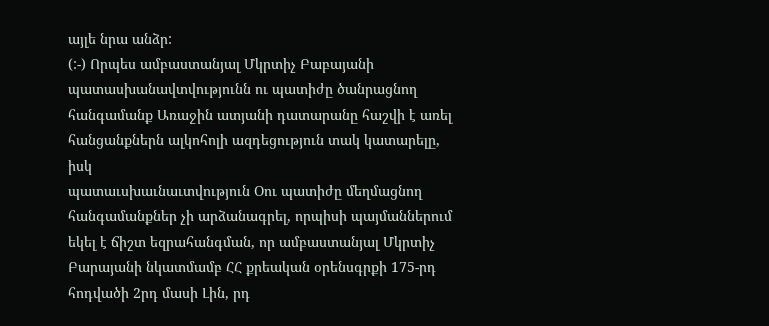այլե նրա անձր:
(:-) Որպես ամբաստանյալ Մկրտիչ Բաբայանի պատասխանավտվությունն ու պատիժը ծանրացնող հանգամանք Առաջին ատյանի դատարանը հաշվի է առել հանցանքներն ալկոհոլի ազդեցություն տակ կատարելը, իսկ
պատաւսխաւնաւտվություն Օու պատիժը մեղմացնող հանգամանքներ չի արձանագրել, որպիսի պայմաններում եկել է ճիշտ եզրահանգման, որ ամբաստանյալ Մկրտիչ Բարայանի նկատմամբ ՀՀ քրեական օրենսգրքի 175-րդ հոդվածի 2րդ մասի Լին, րդ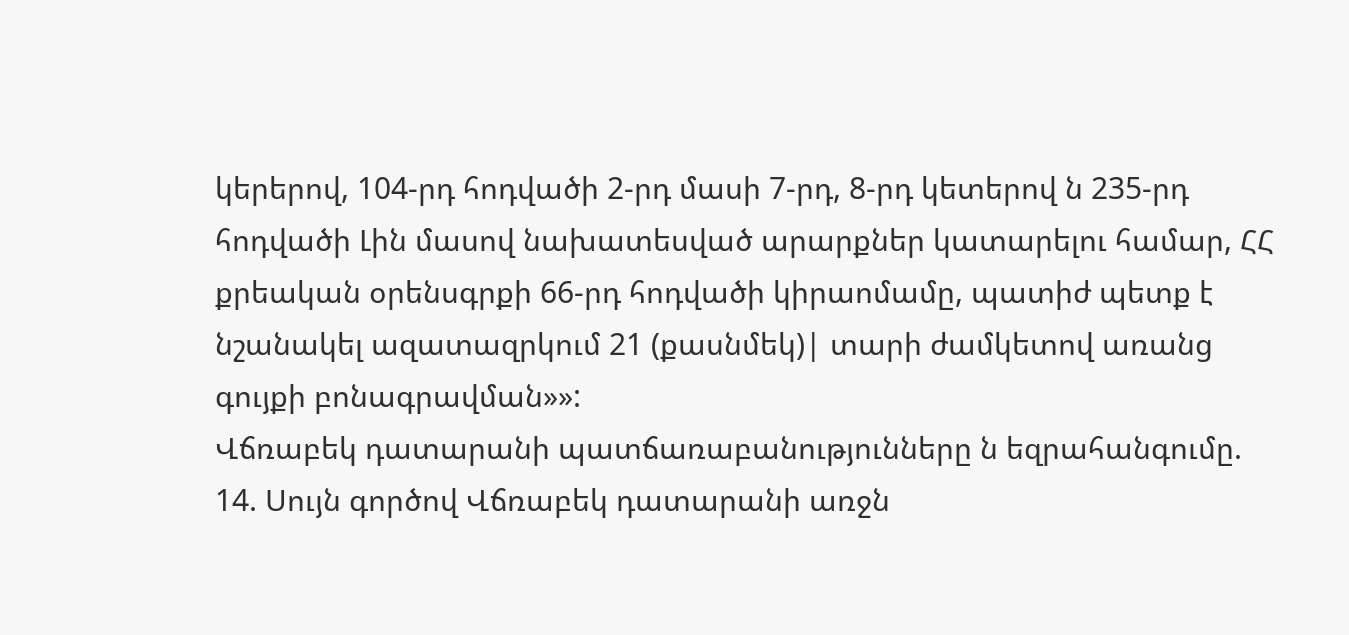կերերով, 104-րդ հոդվածի 2-րդ մասի 7-րդ, 8-րդ կետերով ն 235-րդ հոդվածի Լին մասով նախատեսված արարքներ կատարելու համար, ՀՀ քրեական օրենսգրքի 66-րդ հոդվածի կիրաոմամը, պատիժ պետք է նշանակել ազատազրկում 21 (քասնմեկ)| տարի ժամկետով առանց գույքի բոնագրավման»»:
Վճռաբեկ դատարանի պատճառաբանությունները ն եզրահանգումը.
14. Սույն գործով Վճռաբեկ դատարանի առջն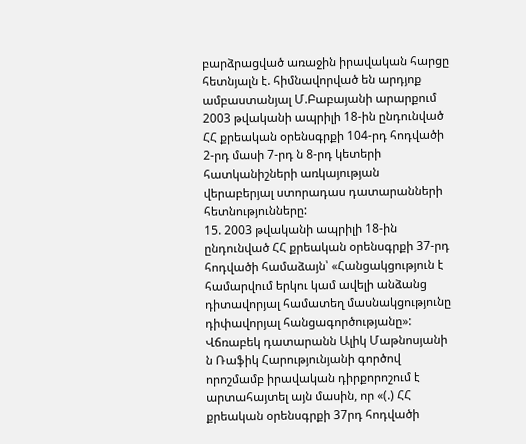բարձրացված առաջին իրավական հարցը հետնյալն է. հիմնավորված են արդյոք ամբաստանյալ Մ.Բաբայանի արարքում 2003 թվականի ապրիլի 18-ին ընդունված ՀՀ քրեական օրենսգրքի 104-րդ հոդվածի 2-րդ մասի 7-րդ ն 8-րդ կետերի հատկանիշների առկայության վերաբերյալ ստորադաս դատարանների հետնությունները:
15. 2003 թվականի ապրիլի 18-ին ընդունված ՀՀ քրեական օրենսգրքի 37-րդ հոդվածի համաձայն՝ «Հանցակցություն է համարվում երկու կամ ավելի անձանց դիտավորյալ համատեղ մասնակցությունը դիփավորյալ հանցագործությանը»:
Վճռաբեկ դատարանն Ալիկ Մաթնոսյանի ն Ռաֆիկ Հարությունյանի գործով որոշմամբ իրավական դիրքորոշում է արտահայտել այն մասին, որ «(.) ՀՀ քրեական օրենսգրքի 37րդ հոդվածի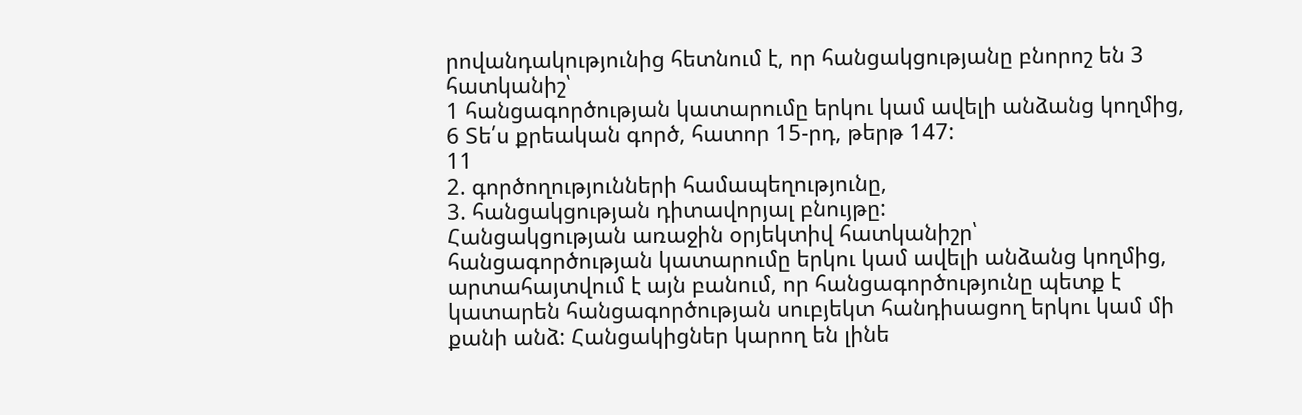րովանդակությունից հետնում է, որ հանցակցությանը բնորոշ են 3 հատկանիշ՝
1 հանցագործության կատարումը երկու կամ ավելի անձանց կողմից,
6 Տե՛ս քրեական գործ, հատոր 15-րդ, թերթ 147:
11
2. գործողությունների համապեղությունը,
3. հանցակցության դիտավորյալ բնույթը:
Հանցակցության առաջին օրյեկտիվ հատկանիշր՝ հանցագործության կատարումը երկու կամ ավելի անձանց կողմից, արտահայտվում է այն բանում, որ հանցագործությունը պետք է կատարեն հանցագործության սուբյեկտ հանդիսացող երկու կամ մի քանի անձ: Հանցակիցներ կարող են լինե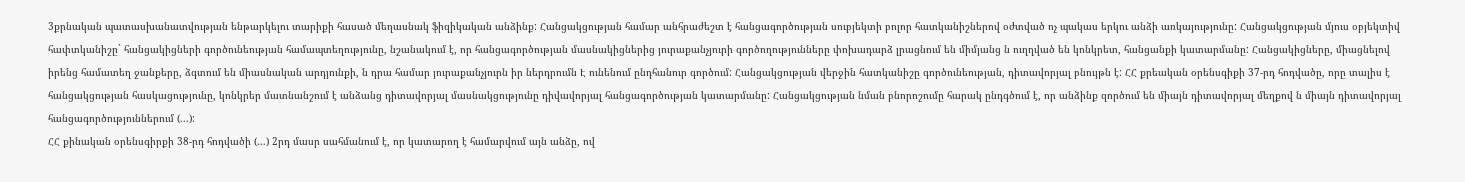3քրնական պատասխանատվության ենթարկելու տարիքի հասած մեղասնակ ֆիզիկական անձինք: Հանցակցության համար անհրաժեշտ է հանցագործության սուբյեկտի բոլոր հատկանիշներով օժտված ոչ պակաս երկու անձի առկայությունը: Հանցակցության մյուս օբյեկտիվ հափտկանիշը` հանցակիցների գործունեության համապտեղությունը, նշանակում է, որ հանցագործության մասնակիցներից յուրաքանչյուրի գործողությունները փոխադարձ լրացնում են միմյանց ն ուղղված են կոնկրետ, հանցանքի կատարմանը: Հանցակիցները, միացնելով իրենց համատեղ ջանքերը, ձգտում են միասնական արդյունքի, ն դրա համար յուրաքանչյուրն իր ներդրումն Է ունենում ընդհանուր գործում: Հանցակցության վերջին հատկանիշը գործունեության, դիտավորյալ բնույթն է: ՀՀ քրեական օրենսգիքի 37-րդ հոդվածը, որը տալիս է հանցակցության հասկացությունը, կոնկրեր մատնանշում է անձանց դիտավորյալ մասնակցությունը դիվավորյալ հանցագործության կատարմանը: Հանցակցության նման բնորոշումը հարակ ընդգծում է, որ անձինք զործում են միայն դիտավորյալ մեղքով ն միայն դիտավորյալ հանցագործություններում (...):
ՀՀ քինական օրենսգիրքի 38-րդ հոդվածի (...) 2րդ մասր սահմանում է, որ կատարող է համարվում այն անձը, ով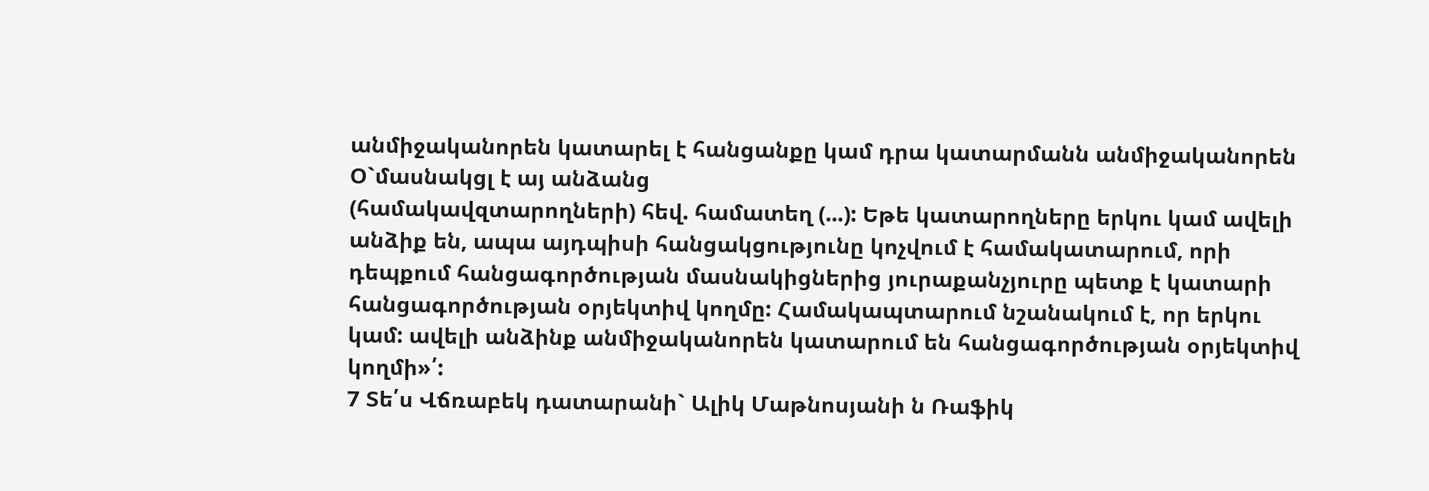անմիջականորեն կատարել է հանցանքը կամ դրա կատարմանն անմիջականորեն Օ`մասնակցլ է այ անձանց
(համակավզտարողների) հեվ. համատեղ (...): Եթե կատարողները երկու կամ ավելի անձիք են, ապա այդպիսի հանցակցությունը կոչվում է համակատարում, որի դեպքում հանցագործության մասնակիցներից յուրաքանչյուրը պետք է կատարի հանցագործության օրյեկտիվ կողմը: Համակապտարում նշանակում է, որ երկու կամ: ավելի անձինք անմիջականորեն կատարում են հանցագործության օրյեկտիվ կողմի»՛:
7 Տե՛ս Վճռաբեկ դատարանի` Ալիկ Մաթնոսյանի ն Ռաֆիկ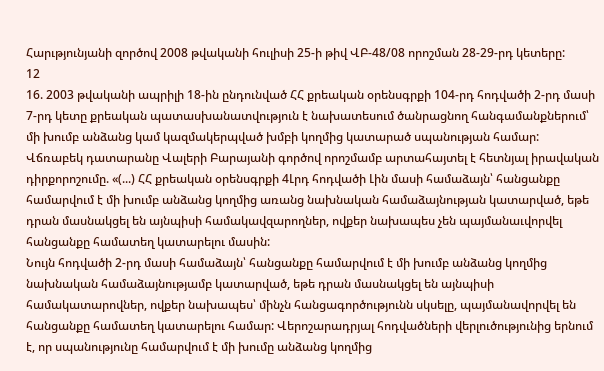Հարւթյունյանի զործով 2008 թվականի հուլիսի 25-ի թիվ ՎԲ-48/08 որոշման 28-29-րդ կետերը:
12
16. 2003 թվականի ապրիլի 18-ին ընդունված ՀՀ քրեական օրենսգրքի 104-րդ հոդվածի 2-րդ մասի 7-րդ կետը քրեական պատասխանատվություն է նախատեսում ծանրացնող հանգամանքներում՝ մի խումբ անձանց կամ կազմակերպված խմբի կողմից կատարած սպանության համար:
Վճռաբեկ դատարանը Վալերի Բարայանի գործով որոշմամբ արտահայտել է հետնյալ իրավական դիրքորոշումը. «(...) ՀՀ քրեական օրենսգրքի 4Լրդ հոդվածի Լին մասի համաձայն՝ հանցանքը համարվում է մի խումբ անձանց կողմից առանց նախնական համաձայնության կատարված, եթե դրան մասնակցել են այնպիսի համակավզարողներ, ովքեր նախապես չեն պայմանաւվորվել հանցանքը համատեղ կատարելու մասին:
Նույն հոդվածի 2-րդ մասի համաձայն՝ հանցանքը համարվում է մի խումբ անձանց կողմից նախնական համաձայնությամբ կատարված, եթե դրան մասնակցել են այնպիսի համակատարովներ, ովքեր նախապես՝ մինչն հանցագործությունն սկսելը, պայմանավորվել են հանցանքը համատեղ կատարելու համար: Վերոշարադրյալ հոդվածների վերլուծությունից երնում է, որ սպանությունը համարվում է մի խումը անձանց կողմից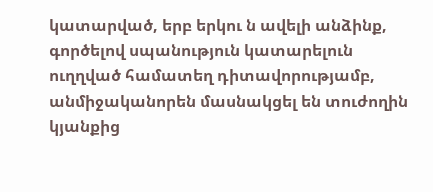կատարված, երբ երկու ն ավելի անձինք, գործելով սպանություն կատարելուն ուղղված համատեղ դիտավորությամբ, անմիջականորեն մասնակցել են տուժողին կյանքից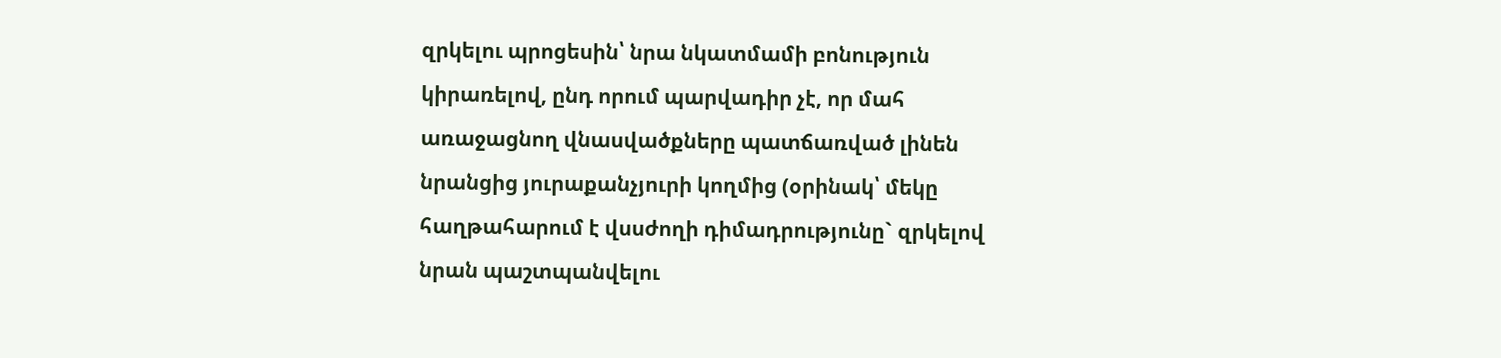զրկելու պրոցեսին՝ նրա նկատմամի բոնություն կիրառելով, ընդ որում պարվադիր չէ, որ մահ առաջացնող վնասվածքները պատճառված լինեն նրանցից յուրաքանչյուրի կողմից (օրինակ՝ մեկը հաղթահարում է վսսժողի դիմադրությունը` զրկելով նրան պաշտպանվելու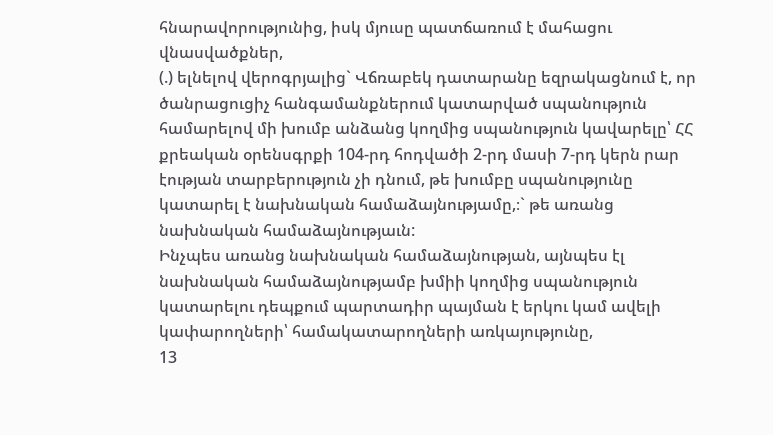հնարավորությունից, իսկ մյուսը պատճառում է մահացու վնասվածքներ,
(.) ելնելով վերոգրյալից` Վճռաբեկ դատարանը եզրակացնում է, որ ծանրացուցիչ հանգամանքներում կատարված սպանություն համարելով մի խումբ անձանց կողմից սպանություն կավարելը՝ ՀՀ քրեական օրենսգրքի 104-րդ հոդվածի 2-րդ մասի 7-րդ կերն րար էության տարբերություն չի դնում, թե խումբը սպանությունը կատարել է նախնական համաձայնությամը,։` թե առանց նախնական համաձայնությաւն:
Ինչպես առանց նախնական համաձայնության, այնպես էլ նախնական համաձայնությամբ խմիի կողմից սպանություն կատարելու դեպքում պարտադիր պայման է երկու կամ ավելի կափարողների՝ համակատարողների առկայությունը,
13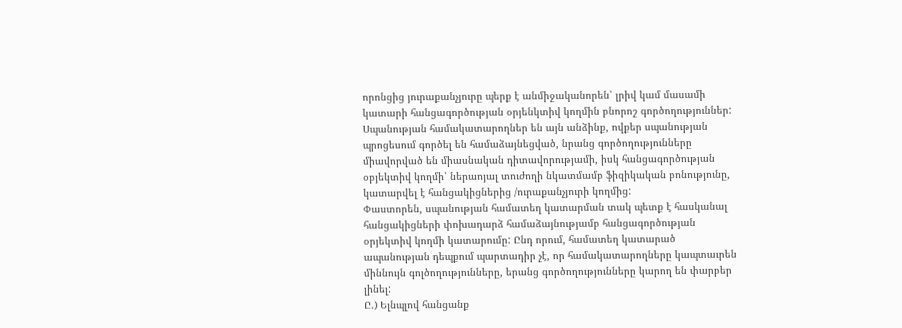որոնցից յուրաքանչյուրը պերք է անմիջականորեն՝ լրիվ կամ մասամի կատարի հանցագործության օրյենկտիվ կողմին բնորոշ գործողություններ:
Սպանության համակատարողներ են այն անձինք, ովքեր սպանության պրոցեսում գործել են համաձայնեցված, նրանց գործողությունները միավորված են միասնական դիտավորությամի, իսկ հանցագործության օբյեկտիվ կողմի՝ ներաոյալ տուժողի նկատմամբ ֆիզիկական բոնությունը, կատարվել է հանցակիցներից /ուրաքանչյուրի կողմից:
Փաստորեն, սպանության համատեղ կատարման տակ պետք է հասկանալ հանցակիցների փոխադարձ համաձայնությամբ հանցագործության օրյեկտիվ կողմի կատարումը: Ընդ որում, համատեղ կատարած ապանության դեպքում պարտադիր չէ, որ համակատարողները կապտաւրեն միննույն գոլծողությունները, երանց գործողությունները կարող են փարբեր լինել:
Ը.) Ելնպլով հանցանք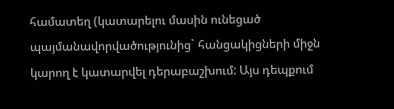համատեղ (կատարելու մասին ունեցած
պայմանավորվածությունից` հանցակիցների միջն կարող է կատարվել դերաբաշխում: Այս դեպքում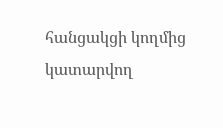հանցակցի կողմից կատարվող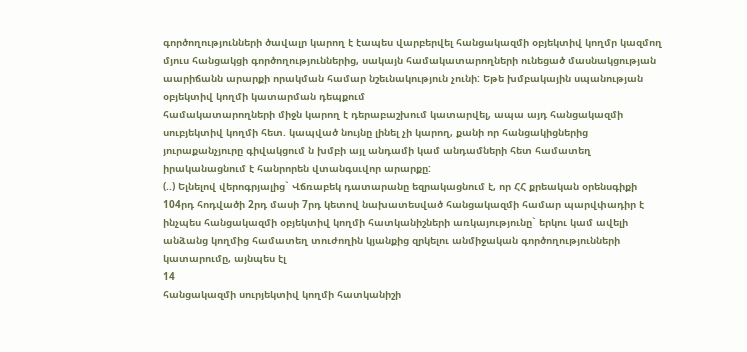գործողությունների ծավալր կարող է էապես վարբերվել հանցակազմի օբյեկտիվ կողմր կազմող մյուս հանցակցի գործողություններից, սակայն համակատարողների ունեցած մասնակցության աարիճանն արարքի որակման համար նշեւնակություն չունի: Եթե խմբակային սպանության օբյեկտիվ կողմի կատարման դեպքում
համակատարողների միջն կարող է դերաբաշխում կատարվել, ապա այդ հանցակազմի սուբյեկտիվ կողմի հետ. կապված նույնը լինել չի կարող, քանի որ հանցակիցներից յուրաքանչյուրը գիվակցում ն խմբի այլ անդամի կամ անդամների հետ համատեղ իրականացնում է հանրորեն վտանգսւվոր արարքը:
(..) Ելնելով վերոգրյալից` Վճռաբեկ դատարանը եզրակացնում է, որ ՀՀ քրեական օրենսգիքի 104րդ հոդվածի 2րդ մասի 7րդ կետով նախատեսված հանցակազմի համար պարվփադիր է ինչպես հանցակազմի օբյեկտիվ կողմի հատկանիշների առկայությունը` երկու կամ ավելի անձանց կողմից համատեղ տուժողին կյանքից զրկելու անմիջական գործողությունների կատարումը, այնպես էլ
14
հանցակազմի սուրյեկտիվ կողմի հատկանիշի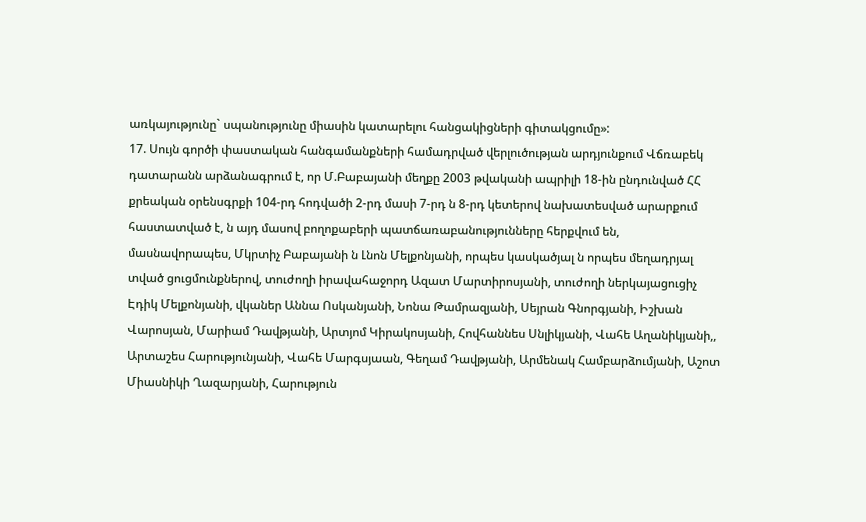առկայությունը` սպանությունը միասին կատարելու հանցակիցների գիտակցումը»:
17. Սույն գործի փաստական հանգամանքների համադրված վերլուծության արդյունքում Վճռաբեկ դատարանն արձանագրում է, որ Մ.Բաբայանի մեղքը 2003 թվականի ապրիլի 18-ին ընդունված ՀՀ քրեական օրենսգրքի 104-րդ հոդվածի 2-րդ մասի 7-րդ ն 8-րդ կետերով նախատեսված արարքում հաստատված է, ն այդ մասով բողոքաբերի պատճառաբանությունները հերքվում են, մասնավորապես, Մկրտիչ Բաբայանի ն Լնոն Մելքոնյանի, որպես կասկածյալ ն որպես մեղադրյալ տված ցուցմունքներով, տուժողի իրավահաջորդ Ազատ Մարտիրոսյանի, տուժողի ներկայացուցիչ Էդիկ Մելքոնյանի, վկաներ Աննա Ոսկանյանի, Նոնա Թամրազյանի, Սեյրան Գնորգյանի, Իշխան Վարոսյան, Մարիամ Դավթյանի, Արտյոմ Կիրակոսյանի, Հովհաննես Սնլիկյանի, Վահե Աղանիկյանի,, Արտաշես Հարությունյանի, Վահե Մարգսյաան, Գեղամ Դավթյանի, Արմենակ Համբարձումյանի, Աշոտ Միասնիկի Ղազարյանի, Հարություն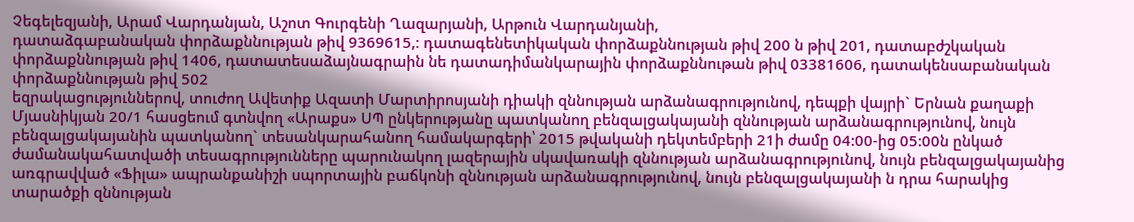Չեգելեզյանի, Արամ Վարդանյան, Աշոտ Գուրգենի Ղազարյանի, Արթուն Վարդանյանի,
դատաձգաբանական փորձաքննության թիվ 9369615,։ դատագենետիկական փորձաքննության թիվ 200 ն թիվ 201, դատաբժշկական փորձաքննության թիվ 1406, դատատեսաձայնագրաին նե դատադիմանկարային փորձաքննութան թիվ 03381606, դատակենսաբանական փորձաքննության թիվ 502
եզրակացություններով, տուժող Ավետիք Ազատի Մարտիրոսյանի դիակի զննության արձանագրությունով, դեպքի վայրի` Երնան քաղաքի Մյասնիկյան 20/1 հասցեում գտնվող «Արաքս» ՍՊ ընկերությանը պատկանող բենզալցակայանի զննության արձանագրությունով, նույն բենզալցակայանին պատկանող` տեսանկարահանող համակարգերի՝ 2015 թվականի դեկտեմբերի 21ի ժամը 04:00-ից 05:00ն ընկած ժամանակահատվածի տեսագրությունները պարունակող լազերային սկավառակի զննության արձանագրությունով, նույն բենզալցակայանից առգրավված «Ֆիլա» ապրանքանիշի սպորտային բաճկոնի զննության արձանագրությունով, նույն բենզալցակայանի ն դրա հարակից տարածքի զննության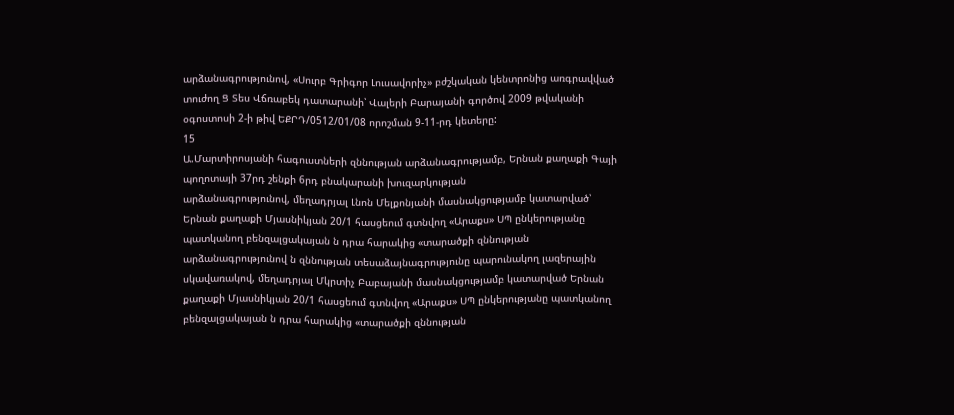արձանագրությունով, «Սուրբ Գրիգոր Լուսավորիչ» բժշկական կենտրոնից առգրավված տուժող Ց Տես Վճռաբեկ դատարանի՝ Վալերի Բարայանի գործով 2009 թվականի օգոստոսի 2-ի թիվ ԵՔՐԴ/0512/01/08 որոշման 9-11-րդ կետերը:
15
Ա.Մարտիրոսյանի հագուստների զննության արձանագրությամբ, Երնան քաղաքի Գայի պողոտայի 37րդ շենքի 6րդ բնակարանի խուզարկության
արձանագրությունով, մեղադրյալ Լնոն Մելքոնյանի մասնակցությամբ կատարված՝ Երնան քաղաքի Մյասնիկյան 20/1 հասցեում գտնվող «Արաքս» ՍՊ ընկերությանը պատկանող բենզալցակայան ն դրա հարակից «տարածքի զննության արձանագրությունով ն զննության տեսաձայնագրությունը պարունակող լազերային սկավառակով, մեղադրյալ Մկրտիչ Բաբայանի մասնակցությամբ կատարված Երնան քաղաքի Մյասնիկյան 20/1 հասցեում գտնվող «Արաքս» ՍՊ ընկերությանը պատկանող բենզալցակայան ն դրա հարակից «տարածքի զննության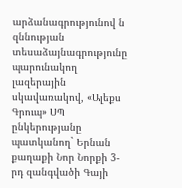արձանագրությունով ն զննության տեսաձայնագրությունը պարունակող լազերային սկավառակով, «Ալեքս Գրուպ» ՍՊ ընկերությանը պատկանող` Երնան քաղաքի Նոր Նորքի 3-րդ զանգվածի Գայի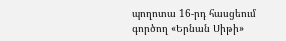պողոտա 16-րդ հասցեում գործող «Երնան Սիթի»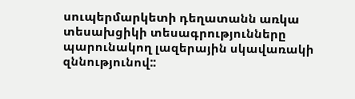սուպերմարկետի դեղատանն առկա տեսախցիկի տեսագրությունները պարունակող լազերային սկավառակի զննությունով::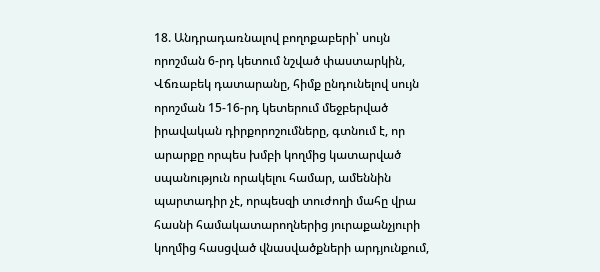18. Անդրադառնալով բողոքաբերի՝ սույն որոշման 6-րդ կետում նշված փաստարկին, Վճռաբեկ դատարանը, հիմք ընդունելով սույն որոշման 15-16-րդ կետերում մեջբերված իրավական դիրքորոշումները, գտնում է, որ արարքը որպես խմբի կողմից կատարված սպանություն որակելու համար, ամեննին պարտադիր չէ, որպեսզի տուժողի մահը վրա հասնի համակատարողներից յուրաքանչյուրի կողմից հասցված վնասվածքների արդյունքում,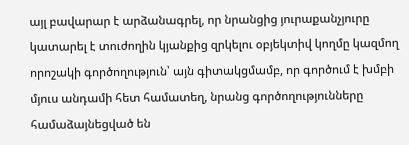այլ բավարար է արձանագրել, որ նրանցից յուրաքանչյուրը կատարել է տուժողին կյանքից զրկելու օբյեկտիվ կողմը կազմող որոշակի գործողություն՝ այն գիտակցմամբ, որ գործում է խմբի մյուս անդամի հետ համատեղ, նրանց գործողությունները համաձայնեցված են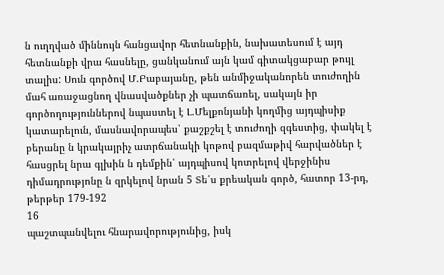ն ուղղված միննույն հանցավոր հետնանքին, նախատեսում է այդ հետնանքի վրա հասնելը, ցանկանում այն կամ գիտակցաբար թույլ տալիս: Սուն գործով Մ.Բաբայանը, թեն անմիջականորեն տուժողին մահ առաջացնող վնասվածքներ չի պատճառել, սակայն իր գործողություններով նպաստել է Լ.Մելքոնյանի կողմից այդպիսիք կատարելուն, մասնավորապես՝ քաշքշել է տուժողի զգեստից, փակել է բերանը ն կրակայրիչ ատրճանակի կոթով բազմաթիվ հարվածներ է հասցրել նրա գլխին ն դեմքին՝ այդպիսով կոտրելով վերջինիս դիմադրությոնը ն զրկելով նրան 5 Տե՛ս քրեական գործ, հատոր 13-րդ, թերթեր 179-192
16
պաշտպանվելու հնարավորությունից, իսկ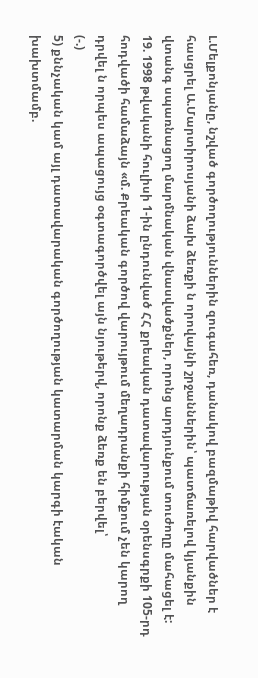Լ.Մելքոնյանը, նշված գործողություններին զուգահեռ, դանակով բազմաթիվ հարվածներ է հասցրել Ա.Մարտիրոսյանի ձախ ձեռքի ն որովայնի շրջաններին՝ պատճառելով կյանքին վտանգ սպառնացող մարմնական վնասվածքներ, որոնց արդյունքում տուժողը մահացել է:
19. 1998 թվականի հուլիսի 1-ին ընդունված ՀՀ քրեական դատավարության օրենսգրքի 105-րդ հոդվածի համաձայն «մ. Քրեական գործով վարույթում մեղադրանքի հիմքում չեն կարող դրվել ն որպես ապացույց օգտագործվել այն նյութերվ, որոնք ձեռք են բերվել՝
(-.)
5) քննչական կամ այլ դատավարական գործողության կատարման կարգի էական խախտմամբ.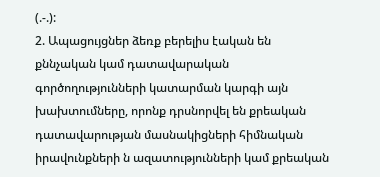(.-.):
2. Ապացույցներ ձեռք բերելիս էական են քննչական կամ դատավարական գործողությունների կատարման կարգի այն խախտումները, որոնք դրսնորվել են քրեական դատավարության մասնակիցների հիմնական իրավունքների ն ազատությունների կամ քրեական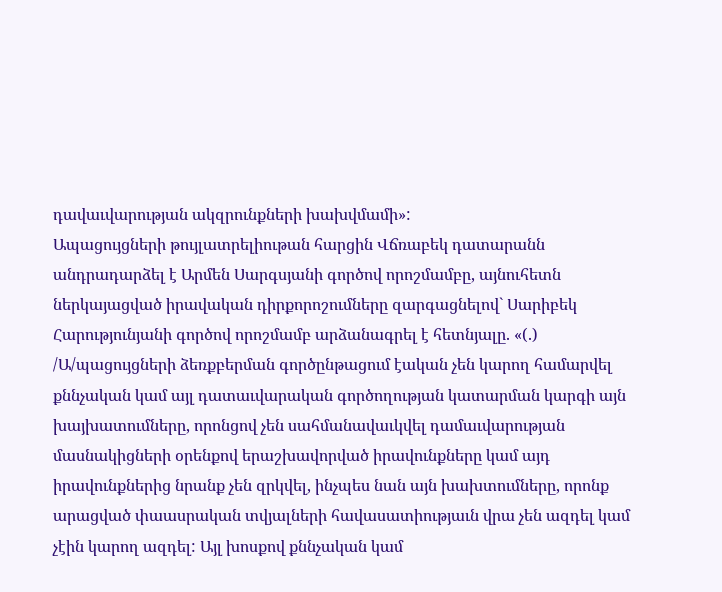դավաւվարության ակզրունքների խախվմամի»:
Ապացույցների թույլատրելիութան հարցին Վճռաբեկ դատարանն
անդրադարձել է Արմեն Սարգսյանի գործով որոշմամբը, այնուհետն ներկայացված իրավական դիրքորոշումները զարգացնելով` Սարիբեկ Հարությունյանի գործով որոշմամբ արձանագրել է հետնյալը. «(.) /Ա/պացույցների ձեռքբերման գործընթացում էական չեն կարող համարվել քննչական կամ այլ դատաւվարական գործողության կատարման կարգի այն խայխատումները, որոնցով չեն սահմանավաւկվել դամաւվարության մասնակիցների օրենքով երաշխավորված իրավունքները կամ այդ իրավունքներից նրանք չեն զրկվել, ինչպես նան այն խախտումները, որոնք արացված փաասրական տվյալների հավասատիությաւն վրա չեն ազդել կամ չէին կարող ազդել: Այլ խոսքով քննչական կամ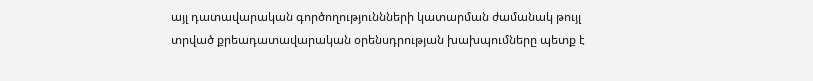այլ դատավարական գործողություննների կատարման ժամանակ թույլ տրված քրեադատավարական օրենսդրության խախպումները պետք է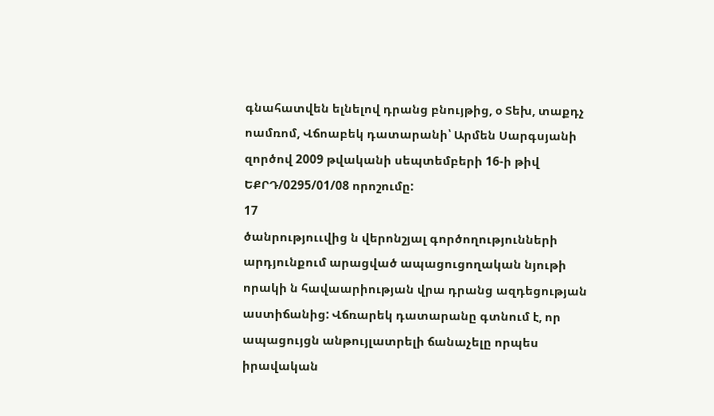գնահատվեն ելնելով դրանց բնույթից, օ Տեխ, տաքդչ ոամռոմ, Վճոաբեկ դատարանի՝ Արմեն Սարգսյանի զործով 2009 թվականի սեպտեմբերի 16-ի թիվ ԵՔՐԴ/0295/01/08 որոշումը:
17
ծանրություւվից ն վերոնշյալ գործողությունների արդյունքում արացված ապացուցողական նյութի որակի ն հավաարիության վրա դրանց ազդեցության աստիճանից: Վճռարեկ դատարանը գտնում է, որ ապացույցն անթույլատրելի ճանաչելը որպես իրավական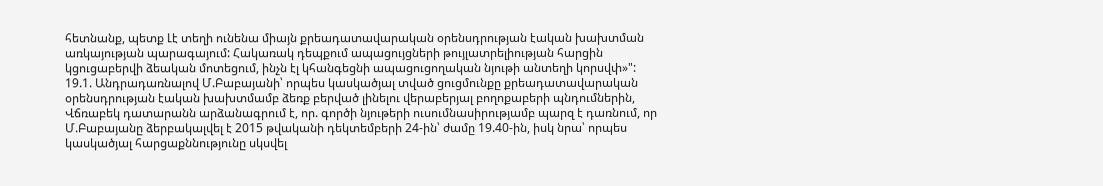հետնանք, պետք Լէ տեղի ունենա միայն քրեադատավարական օրենսդրության էական խախտման առկայության պարագայում: Հակառակ դեպքում ապացույցների թույլատրելիության հարցին կցուցաբերվի ձեական մոտեցում, ինչն էլ կհանգեցնի ապացուցողական նյութի անտեղի կորսվփ»":
19.1. Անդրադառնալով Մ.Բաբայանի՝ որպես կասկածյալ տված ցուցմունքը քրեադատավարական օրենսդրության էական խախտմամբ ձեռք բերված լինելու վերաբերյալ բողոքաբերի պնդումներին, Վճռաբեկ դատարանն արձանագրում է, որ. գործի նյութերի ուսումնասիրությամբ պարզ է դառնում, որ Մ.Բաբայանը ձերբակալվել է 2015 թվականի դեկտեմբերի 24-ին՝ ժամը 19.40-ին, իսկ նրա՝ որպես կասկածյալ հարցաքննությունը սկսվել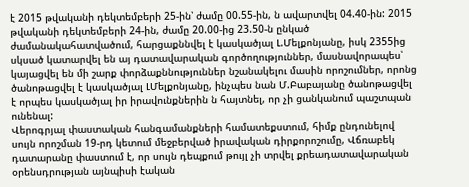է 2015 թվականի դեկտեմբերի 25-ին՝ ժամը 00.55-ին, ն ավարտվել 04.40-ին: 2015 թվականի դեկտեմբերի 24-ին, ժամը 20.00-ից 23.50-ն ընկած ժամանակահատվածում, հարցաքննվել է կասկածյալ Լ.Մելքոնյանը, իսկ 2355ից սկսած կատարվել են այ դատավարական գործողություններ, մասնավորապես՝ կայացվել են մի շարք փորձաքննություններ նշանակելու մասին որոշումներ, որոնց ծանոթացվել է կասկածյալ ԼՄելքոնյանը, ինչպես նան Մ.Բաբայանը ծանոթացվել է որպես կասկածյալ իր իրավունքներին ն հայտնել, որ չի ցանկանում պաշտպան ունենալ:
Վերոգրյալ փաստական հանգամանքների համատեքստում, հիմք ընդունելով սույն որոշման 19-րդ կետում մեջբերված իրավական դիրքորոշումը, Վճռաբեկ դատարանը փաստում է, որ սույն դեպքում թույլ չի տրվել քրեադատավարական օրենսդրության այնպիսի էական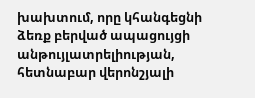խախտում, որը կհանգեցնի ձեռք բերված ապացույցի անթույլատրելիության, հետնաբար վերոնշյալի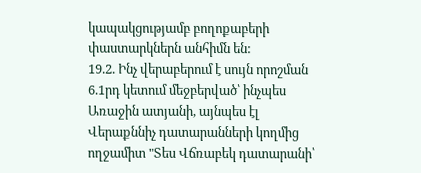կապակցությամբ բողոքաբերի փաստարկներն անհիմն են:
19.2. Ինչ վերաբերում է սույն որոշման 6.1րդ կետում մեջբերված՝ ինչպես Առաջին ատյանի, այնպես էլ Վերաքննիչ դատարանների կողմից ողջամիտ "Տես Վճռաբեկ դատարանի՝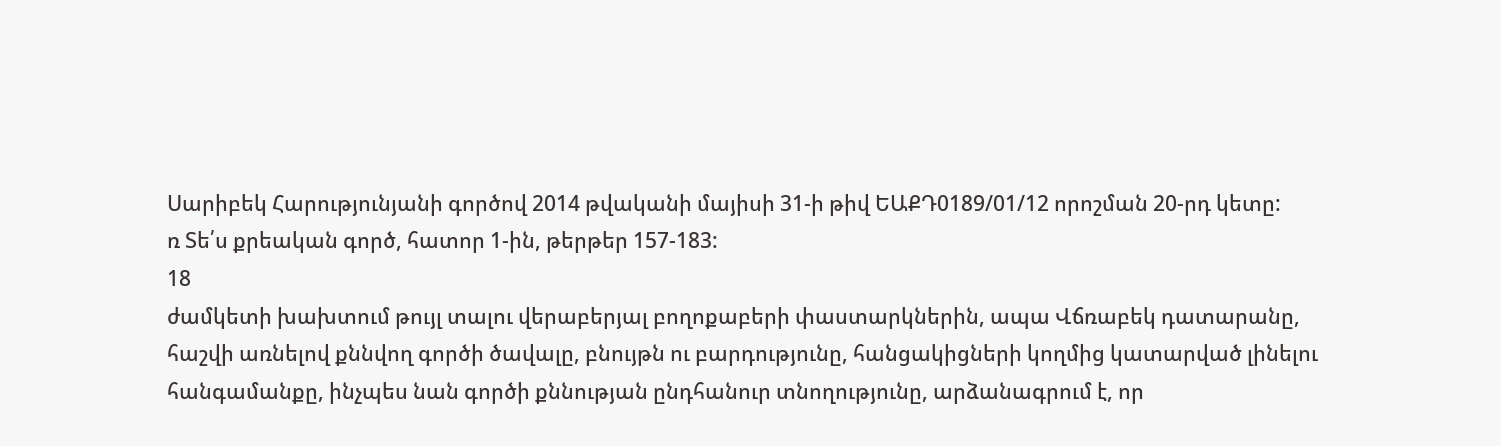Սարիբեկ Հարությունյանի գործով 2014 թվականի մայիսի 31-ի թիվ ԵԱՔԴ0189/01/12 որոշման 20-րդ կետը:
ռ Տե՛ս քրեական գործ, հատոր 1-ին, թերթեր 157-183:
18
ժամկետի խախտում թույլ տալու վերաբերյալ բողոքաբերի փաստարկներին, ապա Վճռաբեկ դատարանը, հաշվի առնելով քննվող գործի ծավալը, բնույթն ու բարդությունը, հանցակիցների կողմից կատարված լինելու հանգամանքը, ինչպես նան գործի քննության ընդհանուր տնողությունը, արձանագրում է, որ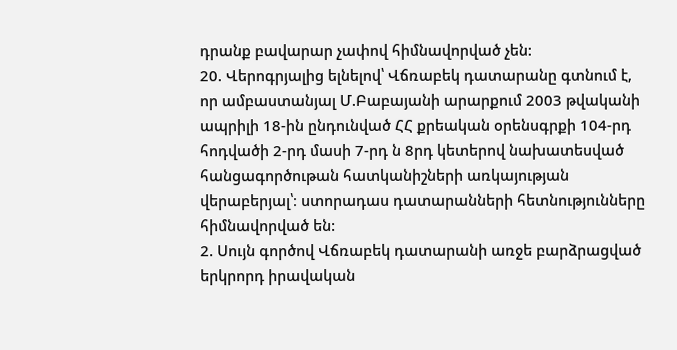դրանք բավարար չափով հիմնավորված չեն:
20. Վերոգրյալից ելնելով՝ Վճռաբեկ դատարանը գտնում է, որ ամբաստանյալ Մ.Բաբայանի արարքում 2003 թվականի ապրիլի 18-ին ընդունված ՀՀ քրեական օրենսգրքի 104-րդ հոդվածի 2-րդ մասի 7-րդ ն 8րդ կետերով նախատեսված հանցագործութան հատկանիշների առկայության վերաբերյալ՝։ ստորադաս դատարանների հետնությունները հիմնավորված են:
2. Սույն գործով Վճռաբեկ դատարանի առջե բարձրացված երկրորդ իրավական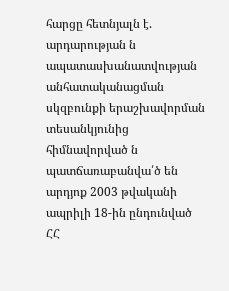հարցը հետնյալն է. արդարության ն ապատասխանատվության անհատականացման սկզբունքի երաշխավորման տեսանկյունից հիմնավորված ն պատճառաբանվա՛ծ են արդյոք 2003 թվականի ապրիլի 18-ին ընդունված ՀՀ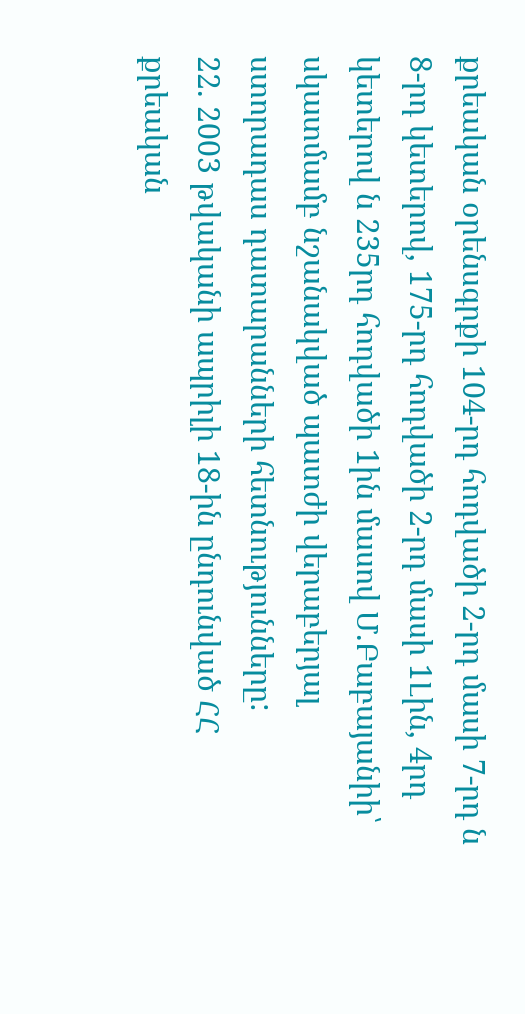քրեական օրենսգրքի 104-րդ հոդվածի 2-րդ մասի 7-րդ ն 8-րդ կետերով, 175-րդ հոդվածի 2-րդ մասի 1Լին, 4րդ կետերով ն 235րդ հոդվածի 1ին մասով Մ.Բաբայանիի՝ սկատմամբ նշանակված պատժի վերաբերյալ ստորադաս դատարանների հետնությունները:
22. 2003 թվականի ապրիլի 18-ին ընդունված ՀՀ քրեական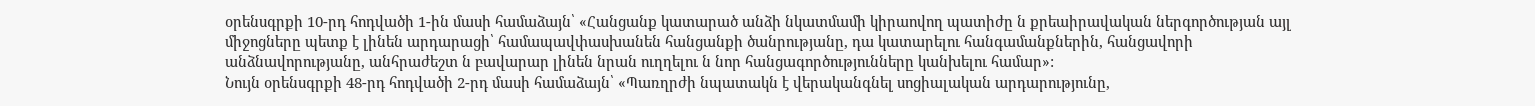օրենսգրքի 10-րդ հոդվածի 1-ին մասի համաձայն՝ «Հանցանք կատարած անձի նկատմամի կիրաովող պատիժը ն քրեաիրավական ներգործության այլ միջոցները պետք է լինեն արդարացի՝ համապավփասխանեն հանցանքի ծանրությանը, դա կատարելու հանգամանքներին, հանցավորի անձնավորությանը, անհրաժեշտ ն բավարար լինեն նրան ուղղելու ն նոր հանցագործությունները կանխելու համար»:
Նույն օրենսգրքի 48-րդ հոդվածի 2-րդ մասի համաձայն՝ «Պառղրժի նպատակն է վերականգնել սոցիալական արդարությունը,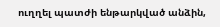ուղղել պատժի ենթարկված անձին,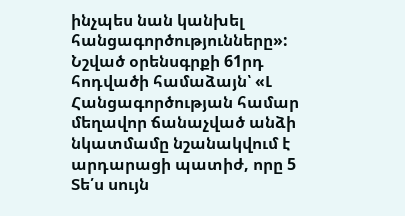ինչպես նան կանխել հանցագործությունները»:
Նշված օրենսգրքի 61րդ հոդվածի համաձայն՝ «Լ Հանցագործության համար մեղավոր ճանաչված անձի նկատմամը նշանակվում է արդարացի պատիժ, որը 5 Տե՛ս սույն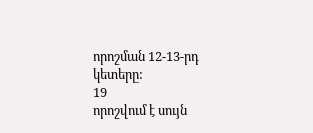որոշման 12-13-րդ կետերը:
19
որոշվում է սույն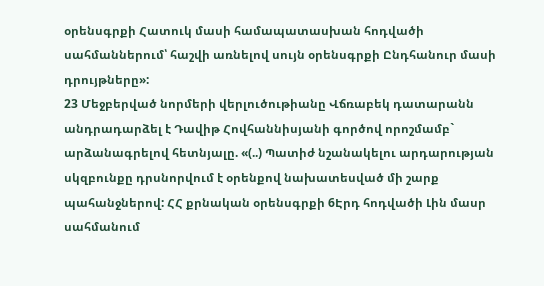օրենսգրքի Հատուկ մասի համապատասխան հոդվածի սահմաններում՝ հաշվի առնելով սույն օրենսգրքի Ընդհանուր մասի դրույթները»:
23 Մեջբերված նորմերի վերլուծութիանը Վճռաբեկ դատարանն
անդրադարձել է Դավիթ Հովհաննիսյանի գործով որոշմամբ` արձանագրելով հետնյալը. «(..) Պատիժ նշանակելու արդարության սկզբունքը դրսնորվում է օրենքով նախատեսված մի շարք պահանջներով: ՀՀ քրնական օրենսգրքի 6Էրդ հոդվածի Լին մասր սահմանում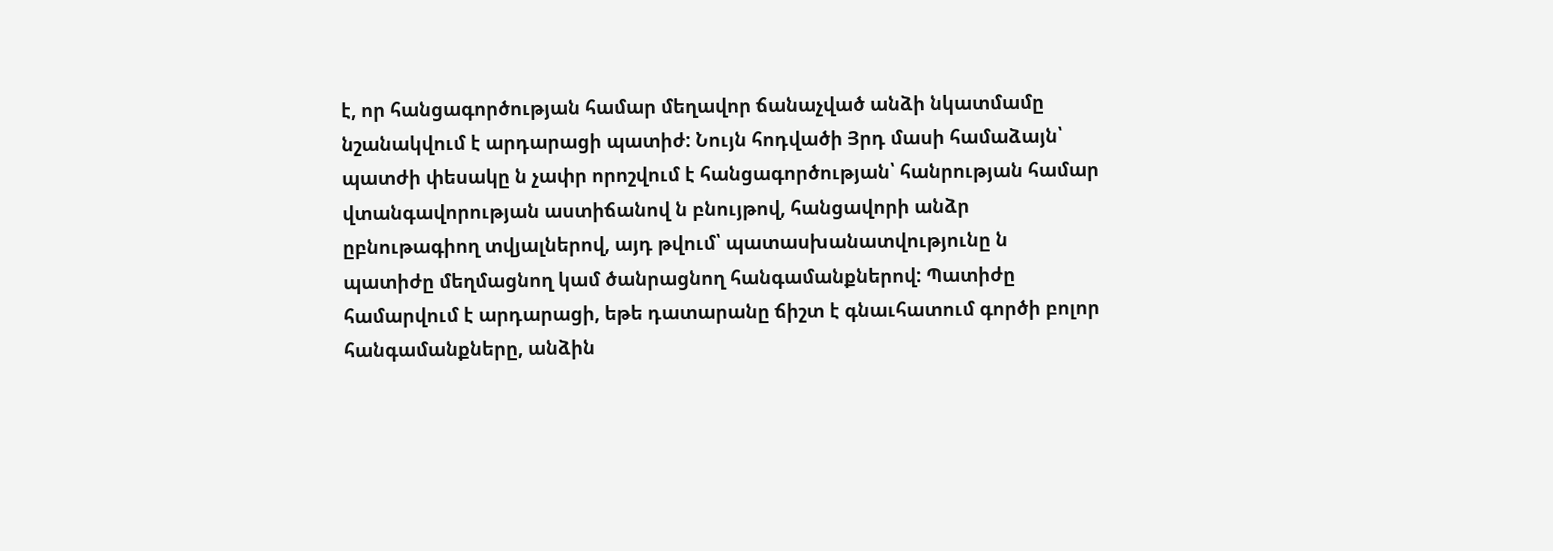է, որ հանցագործության համար մեղավոր ճանաչված անձի նկատմամը նշանակվում է արդարացի պատիժ: Նույն հոդվածի Յրդ մասի համաձայն՝ պատժի փեսակը ն չափր որոշվում է հանցագործության՝ հանրության համար վտանգավորության աստիճանով ն բնույթով, հանցավորի անձր ըբնութագիող տվյալներով, այդ թվում՝ պատասխանատվությունը ն պատիժը մեղմացնող կամ ծանրացնող հանգամանքներով: Պատիժը համարվում է արդարացի, եթե դատարանը ճիշտ է գնաւհատում գործի բոլոր հանգամանքները, անձին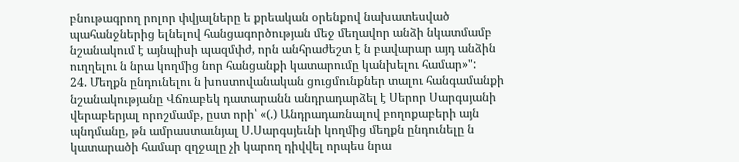բնութագրող րոլոր փվյալները ե քրեական օրենքով նախատեսված պահանջներից ելնելով հանցագործության մեջ մեղավոր անձի նկատմամբ նշանակում է այնպիսի պազմփժ, որն անհրաժեշտ է ն բավարար այդ անձին ուղղելու ն նրա կողմից նոր հանցանքի կատարումը կանխելու համար»":
24. Մեղքն ընդունելու ն խոստովանական ցուցմունքներ տալու հանգամանքի նշանակությանը Վճռաբեկ դատարանն անդրադարձել է Սերոր Սարգսյանի վերաբերյալ որոշմամբ, ըստ որի՝ «(.) Անդրադառնալով բողոքաբերի այն պնդմանը, թն ամրաստաւնյալ Ս.Սարգսյեւնի կողմից մեղքն ընդունելը ն կատարածի համար զղջալը չի կարող դիվվել որպես նրա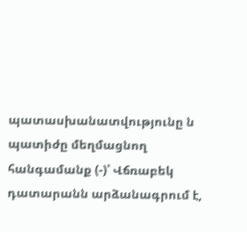պատասխանատվությունը ն պատիժը մեղմացնող հանգամանք (-)՝ Վճռաբեկ դատարանն արձանագրում է,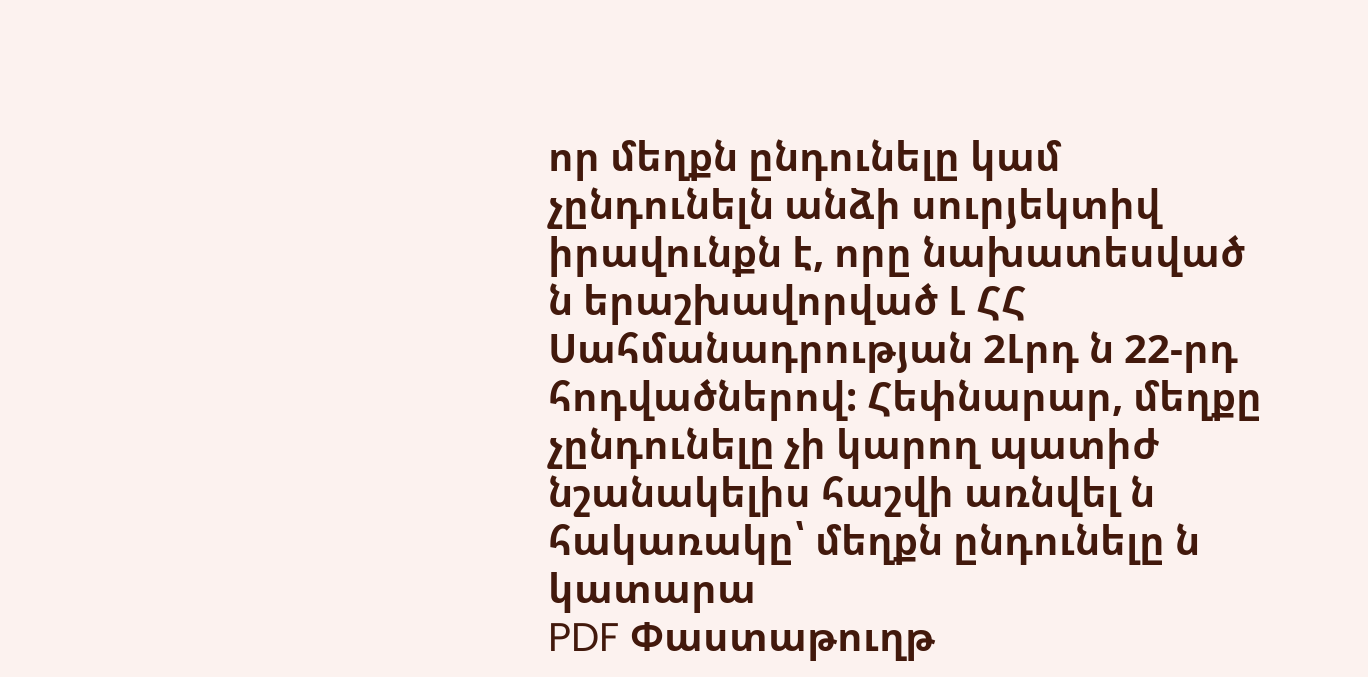որ մեղքն ընդունելը կամ չընդունելն անձի սուրյեկտիվ իրավունքն է, որը նախատեսված ն երաշխավորված Լ ՀՀ Սահմանադրության 2Լրդ ն 22-րդ հոդվածներով: Հեփնարար, մեղքը չընդունելը չի կարող պատիժ նշանակելիս հաշվի առնվել ն հակառակը՝ մեղքն ընդունելը ն կատարա
PDF Փաստաթուղթ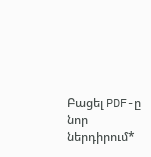Բացել PDF-ը նոր ներդիրում*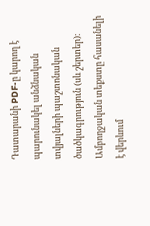Դատարանի PDF-ը կարող է պարունակել անձնական տվյալների պաշտոնական ծածկագրություն (սև շերտեր)։ Ամբողջական տեքստը հասանելի է վերևում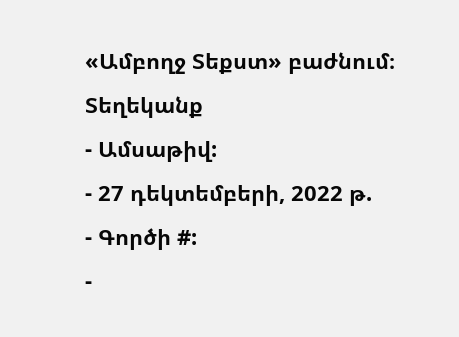«Ամբողջ Տեքստ» բաժնում։
Տեղեկանք
- Ամսաթիվ:
- 27 դեկտեմբերի, 2022 թ.
- Գործի #:
-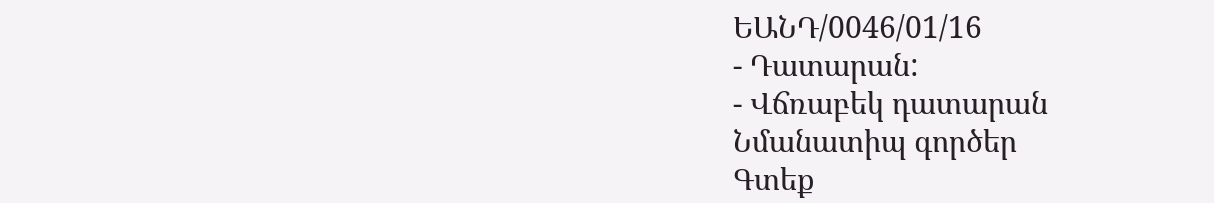ԵԱՆԴ/0046/01/16
- Դատարան:
- Վճռաբեկ դատարան
Նմանատիպ գործեր
Գտեք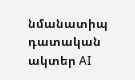նմանատիպ դատական ակտեր AI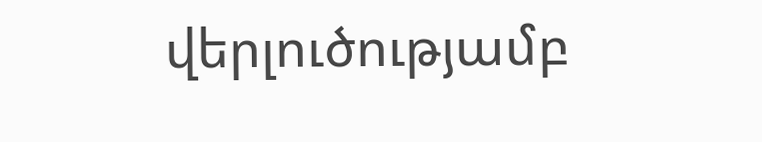վերլուծությամբ